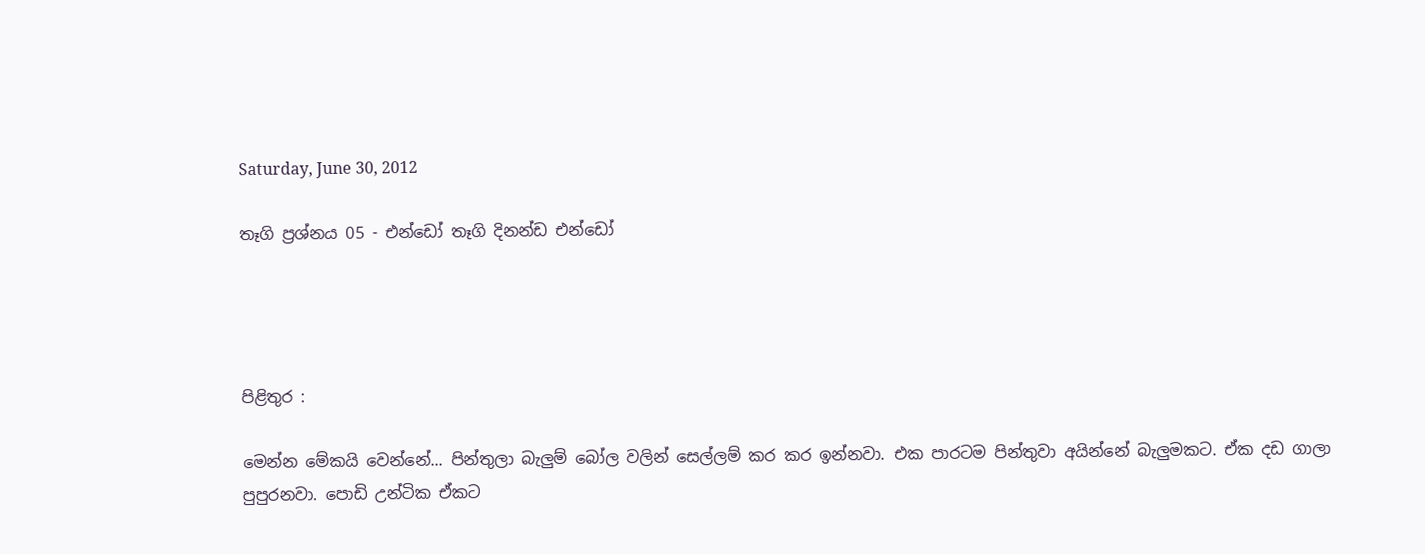Saturday, June 30, 2012

තෑගි ප්‍රශ්නය 05 - එන්ඩෝ තෑගි දිනන්ඩ එන්ඩෝ




පිළිතුර :

මෙන්න මේකයි වෙන්නේ... පින්තුලා බැලුම් බෝල වලින් සෙල්ලම් කර කර ඉන්නවා. එක පාරටම පින්තුවා අයින්නේ බැලුමකට. ඒක දඩ ගාලා පුපුරනවා. පොඩි උන්ටික ඒකට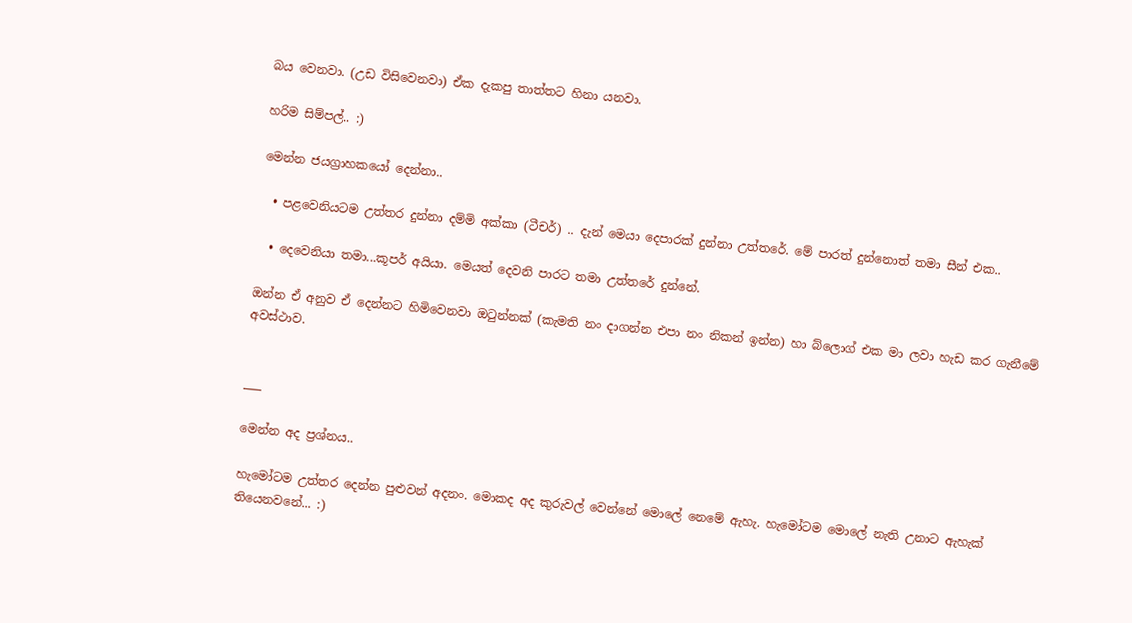බය වෙනවා. (උඩ විසිවෙනවා) ඒක දැකපු තාත්තට හිනා යනවා.

හරිම සිම්පල්.. :)

මෙන්න ජයග්‍රාහකයෝ දෙන්නා..

  • පළවෙනියටම උත්තර දුන්නා දම්මි අක්කා (ටීචර්) .. දැන් මෙයා දෙපාරක් දුන්නා උත්තරේ. මේ පාරත් දුන්නොත් තමා සීන් එක..

  • දෙවෙනියා තමා...කූපර් අයියා. මෙයත් දෙවනි පාරට තමා උත්තරේ දුන්නේ.

ඔන්න ඒ අනුව ඒ දෙන්නට හිමිවෙනවා ඔටුන්නක් (කැමති නං දාගන්න එපා නං නිකන් ඉන්න) හා බ්ලොග් එක මා ලවා හැඩ කර ගැනීමේ අවස්ථාව.


___

මෙන්න අද ප්‍රශ්නය..

හැමෝටම උත්තර දෙන්න පුළුවන් අදනං. මොකද අද කුරුවල් වෙන්නේ මොලේ නෙමේ ඇහැ. හැමෝටම මොලේ නැති උනාට ඇහැක් තියෙනවනේ... :)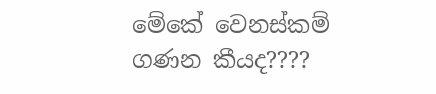මේකේ වෙනස්කම් ගණන කීයද????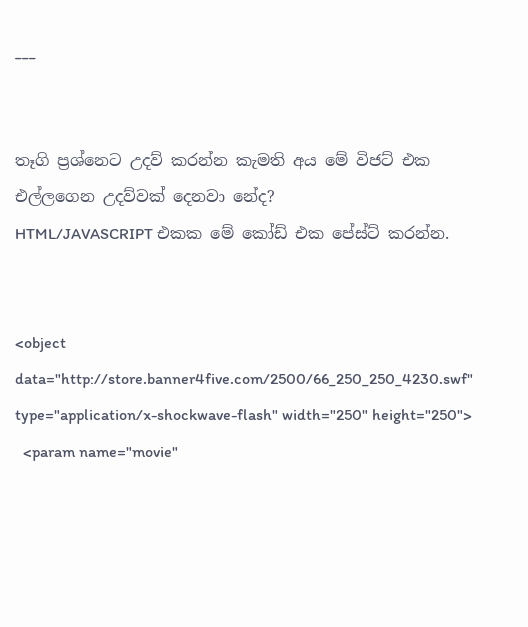___


තෑගි ප්‍රශ්නෙට උදව් කරන්න කැමති අය මේ විජට් එක එල්ලගෙන උදව්වක් දෙනවා නේද?
HTML/JAVASCRIPT එකක මේ කෝඩ් එක පේස්ට් කරන්න.


<object  data="http://store.banner4five.com/2500/66_250_250_4230.swf" type="application/x-shockwave-flash" width="250" height="250">
  <param name="movie"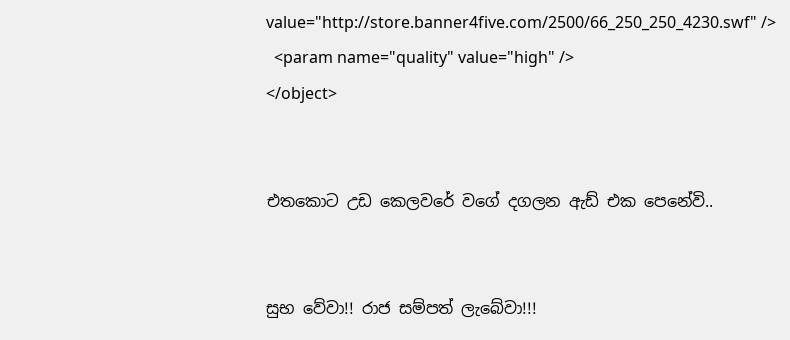value="http://store.banner4five.com/2500/66_250_250_4230.swf" />
  <param name="quality" value="high" />
</object>


එතකොට උඩ කෙලවරේ වගේ දගලන ඇඩ් එක පෙනේවි..


සුභ වේවා!! රාජ සම්පත් ලැබේවා!!!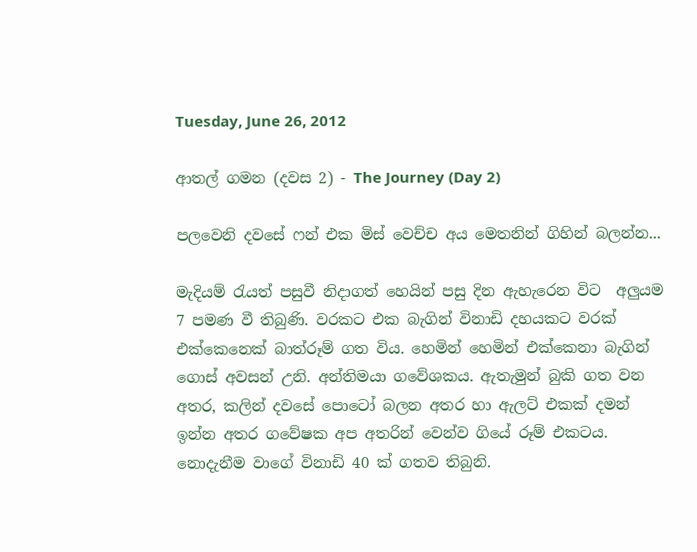Tuesday, June 26, 2012

ආතල් ගමන (දවස 2) - The Journey (Day 2)

පලවෙනි දවසේ ෆන් එක මිස් වෙච්ච අය මෙතනින් ගිහින් බලන්න...

මැදියම් රැයත් පසුවී නිදාගත් හෙයින් පසු දින ඇහැරෙන විට  අලුයම 7 පමණ වී තිබුණි. වරකට එක බැගින් විනාඩි දහයකට වරක් එක්කෙනෙක් බාත්රූම් ගත විය. හෙමින් හෙමින් එක්කෙනා බැගින් ගොස් අවසන් උනි. අන්තිමයා ගවේශකය. ඇතැමුන් බුකි ගත වන අතර, කලින් දවසේ පොටෝ බලන අතර හා ඇලට් එකක් දමන් ඉන්න අතර ගවේෂක අප අතරින් වෙන්ව ගියේ රූම් එකටය. නොදැනීම වාගේ විනාඩි 40 ක් ගතව තිබුනි.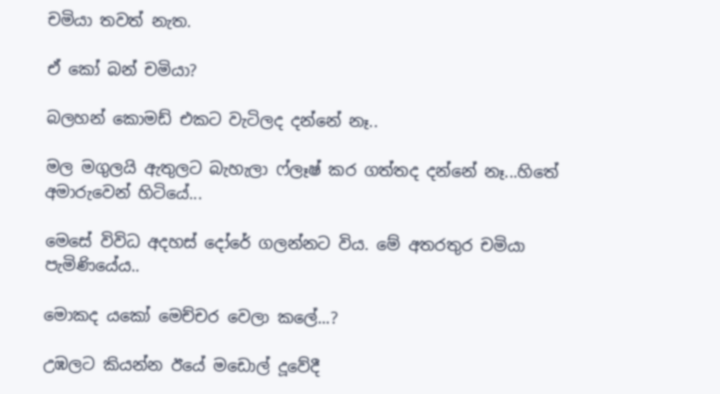චමියා තවත් නැත.

ඒ කෝ බන් චමියා?

බලහන් කොමඩ් එකට වැටිලද දන්නේ නෑ..

මල මගුලයි ඇතුලට බැහැලා ෆ්ලෑෂ් කර ගත්තද දන්නේ නෑ...හිතේ අමාරුවෙන් හිටියේ...

මෙසේ විවිධ අදහස් දෝරේ ගලන්නට විය. මේ අතරතුර චමියා පැමිණියේය..

මොකද යකෝ මෙච්චර වෙලා කලේ...?

උඹලට කියන්න ඊයේ මඩොල් දූවේදී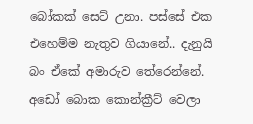බෝකක් සෙට් උනා. පස්සේ එක එහෙම්ම නැතුව ගියානේ.. දැනුයි බං ඒකේ අමාරුව තේරෙන්නේ. අඩෝ බොක කොන්ක්‍රීට් වෙලා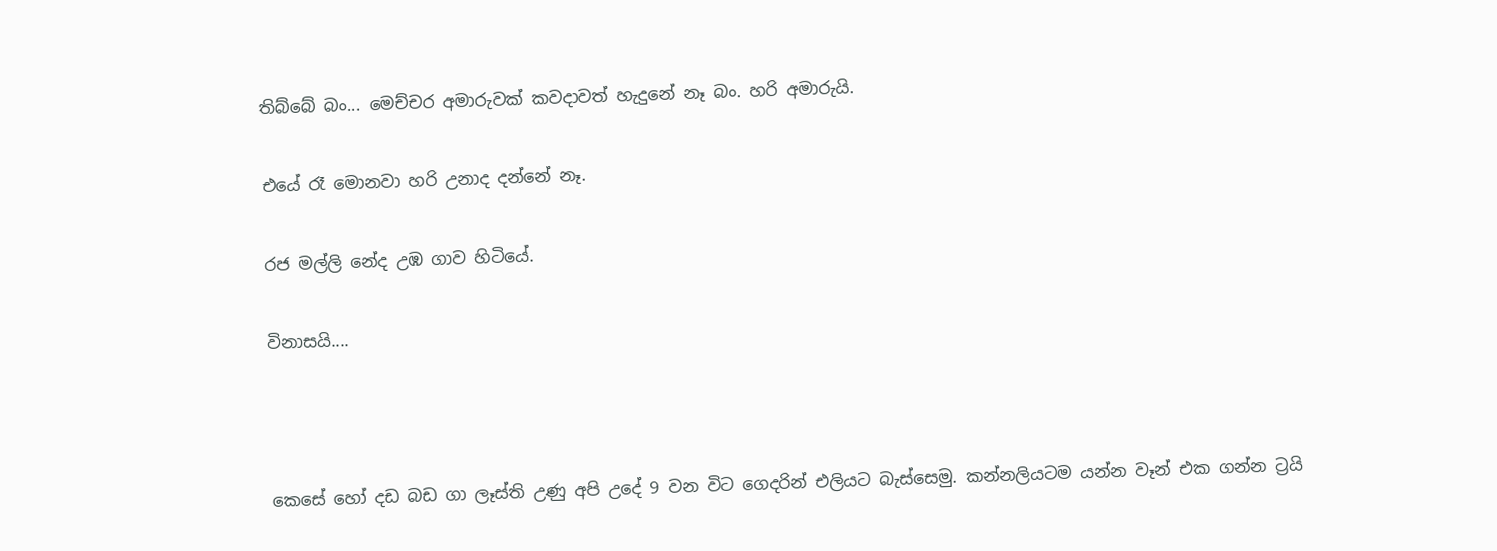තිබ්බේ බං... මෙච්චර අමාරුවක් කවදාවත් හැදුනේ නෑ බං. හරි අමාරුයි.

එයේ රෑ මොනවා හරි උනාද දන්නේ නෑ.

රජ මල්ලි නේද උඹ ගාව හිටියේ.

විනාසයි....



කෙසේ හෝ දඩ බඩ ගා ලෑස්ති උණු අපි උදේ 9 වන විට ගෙදරින් එලියට බැස්සෙමු. කන්නලියටම යන්න වෑන් එක ගන්න ට්‍රයි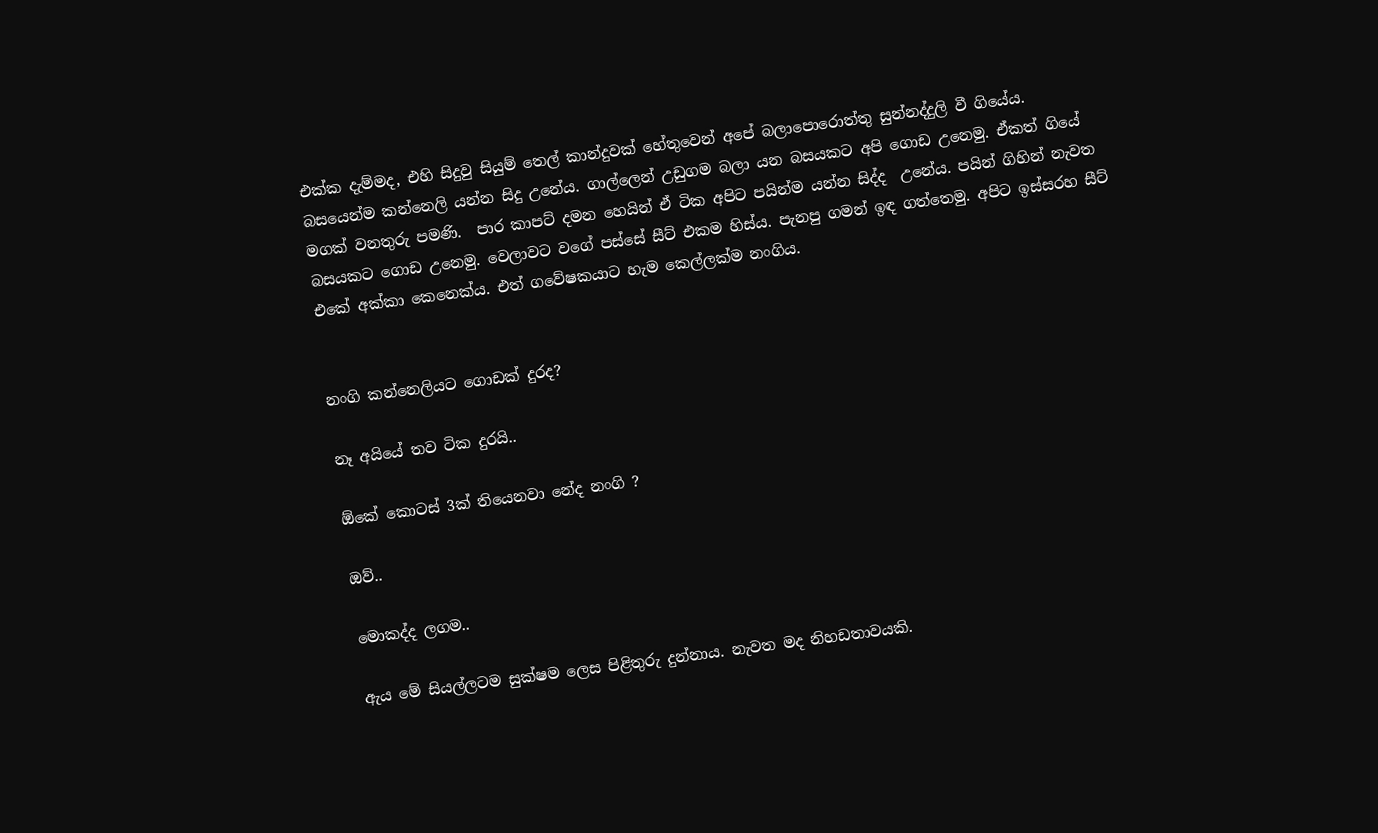එක්ක දැම්මද, එහි සිදුවු සියුම් තෙල් කාන්දුවක් හේතුවෙන් අපේ බලාපොරොත්තු සුන්නද්දුලි වී ගියේය. බසයෙන්ම කන්නෙලි යන්න සිදු උනේය. ගාල්ලෙන් උඩුගම බලා යන බසයකට අපි ගොඩ උනෙමු. ඒකත් ගියේ මගක් වනතුරු පමණි.  පාර කාපට් දමන හෙයින් ඒ ටික අපිට පයින්ම යන්න සිද්ද  උනේය. පයින් ගිහින් නැවත බසයකට ගොඩ උනෙමු. වෙලාවට වගේ පස්සේ සීට් එකම හිස්ය. පැනපු ගමන් ඉඳ ගත්තෙමු. අපිට ඉස්සරහ සීට් එකේ අක්කා කෙනෙක්ය. එත් ගවේෂකයාට හැම කෙල්ලක්ම නංගිය.


නංගි කන්නෙලියට ගොඩක් දුරද?

නෑ අයියේ තව ටික දුරයි..

ඕකේ කොටස් 3ක් තියෙනවා නේද නංගි ?

ඔව්..

මොකද්ද ලගම..

ඇය මේ සියල්ලටම සුක්ෂම ලෙස පිළිතුරු දුන්නාය. නැවත මද නිහඩතාවයකි.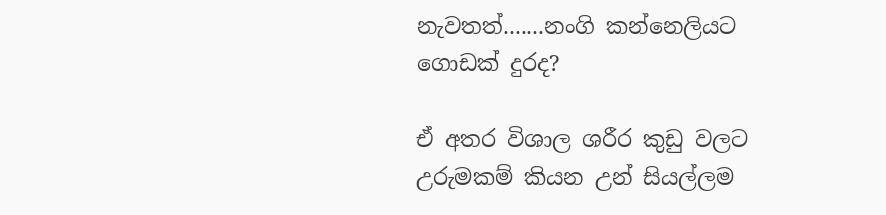නැවතත්.......නංගි කන්නෙලියට ගොඩක් දුරද?

ඒ අතර විශාල ශරීර කුඩු වලට උරුමකම් කියන උන් සියල්ලම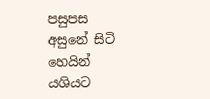පසුපස අසුනේ සිටි හෙයින් යශියට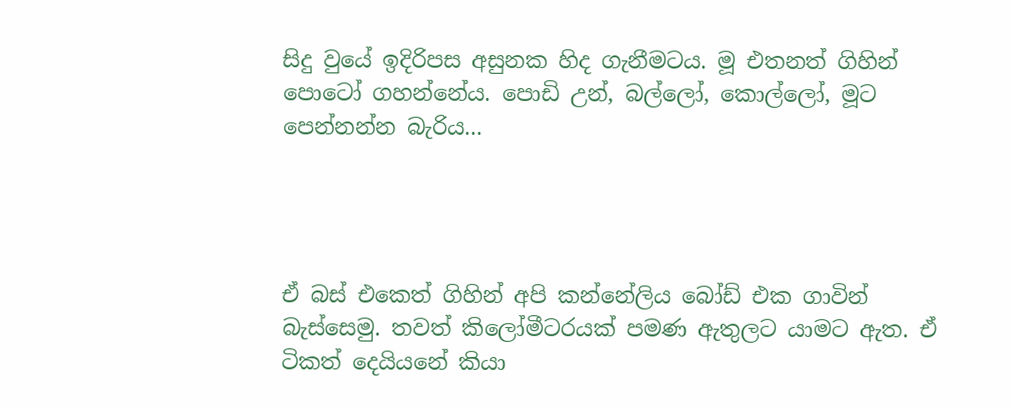සිදු වුයේ ඉදිරිපස අසුනක හිද ගැනීමටය. මූ එතනත් ගිහින් පොටෝ ගහන්නේය. පොඩි උන්, බල්ලෝ, කොල්ලෝ, මූට පෙන්නන්න බැරිය...




ඒ බස් එකෙත් ගිහින් අපි කන්නේලිය බෝඩ් එක ගාවින් බැස්සෙමු. තවත් කිලෝමීටරයක් පමණ ඇතුලට යාමට ඇත. ඒ ටිකත් දෙයියනේ කියා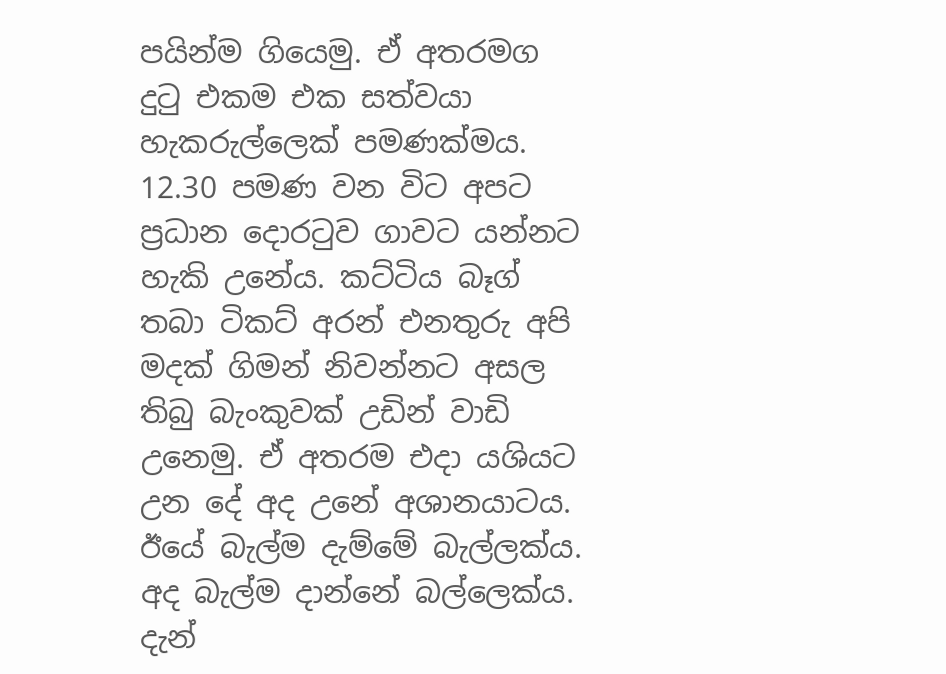පයින්ම ගියෙමු. ඒ අතරමග දුටු එකම එක සත්වයා හැකරුල්ලෙක් පමණක්මය. 12.30 පමණ වන විට අපට ප්‍රධාන දොරටුව ගාවට යන්නට හැකි උනේය. කට්ටිය බෑග් තබා ටිකට් අරන් එනතුරු අපි මදක් ගිමන් නිවන්නට අසල තිබු බැංකුවක් උඩින් වාඩි උනෙමු. ඒ අතරම එදා යශියට උන දේ අද උනේ අශානයාටය. ඊයේ බැල්ම දැම්මේ බැල්ලක්ය. අද බැල්ම දාන්නේ බල්ලෙක්ය. දැන්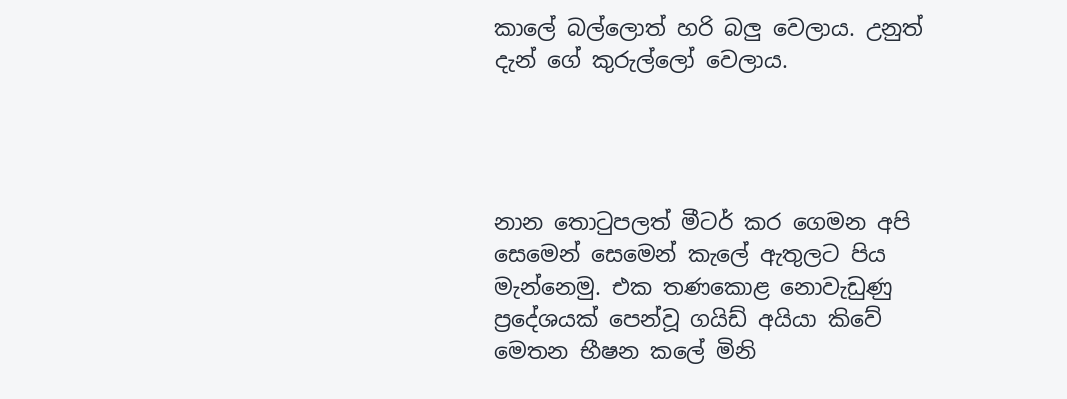කාලේ බල්ලොත් හරි බලු වෙලාය. උනුත් දැන් ගේ කුරුල්ලෝ වෙලාය.




නාන තොටුපලත් මීටර් කර ගෙමන අපි සෙමෙන් සෙමෙන් කැලේ ඇතුලට පිය මැන්නෙමු. එක තණකොළ නොවැඩුණු ප්‍රදේශයක් පෙන්වූ ගයිඩ් අයියා කිවේ මෙතන භීෂන කලේ මිනි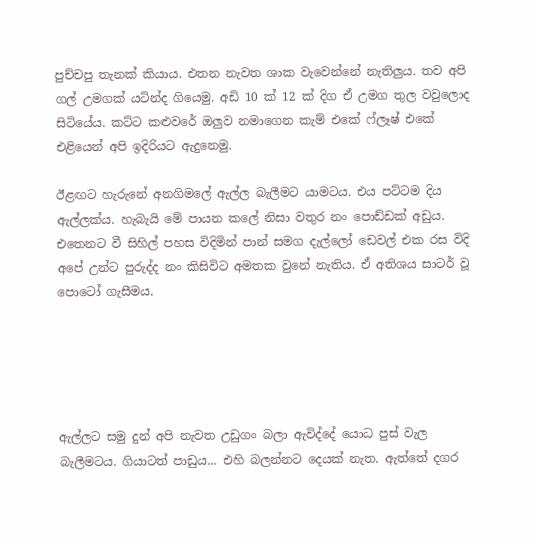පුච්චපු තැනක් කියාය. එතන නැවත ශාක වැවෙන්නේ නැතිලුය. තව අපි ගල් උමගක් යටින්ද ගියෙමු. අඩි 10 ක් 12 ක් දිග ඒ උමග තුල වවුලොද සිටියේය. කට්ට කළුවරේ ඔලුව නමාගෙන කැම් එකේ ෆ්ලෑෂ් එකේ එළියෙන් අපි ඉදිරියට ඇදුනෙමු.

ඊළඟට හැරුනේ අනගිමලේ ඇල්ල බැලීමට යාමටය. එය පට්ටම දිය ඇල්ලක්ය. හැබැයි මේ පායන කලේ නිසා වතුර නං පොඩ්ඩක් අඩුය. එතෙනට වී සිහිල් පහස විදිමින් පාන් සමග දැල්ලෝ ඩෙවල් එක රස විදි අපේ උන්ට පුරුද්ද නං කිසිවිට අමතක වුනේ නැතිය. ඒ අතිශය සාටර් වූ පොටෝ ගැසීමය.





ඇල්ලට සමු දුන් අපි නැවත උඩුගං බලා ඇවිද්දේ යොධ පුස් වැල බැලීමටය. ගියාටත් පාඩුය... එහි බලන්නට දෙයක් නැත. ඇත්තේ දගර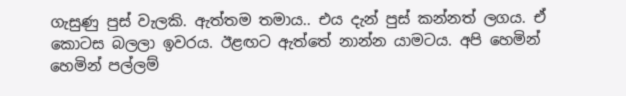ගැසුණු පුස් වැලකි. ඇත්තම තමාය.. එය දැන් පුස් කන්නත් ලගය. ඒ කොටස බලලා ඉවරය. ඊළඟට ඇත්තේ නාන්න යාමටය. අපි හෙමින් හෙමින් පල්ලම්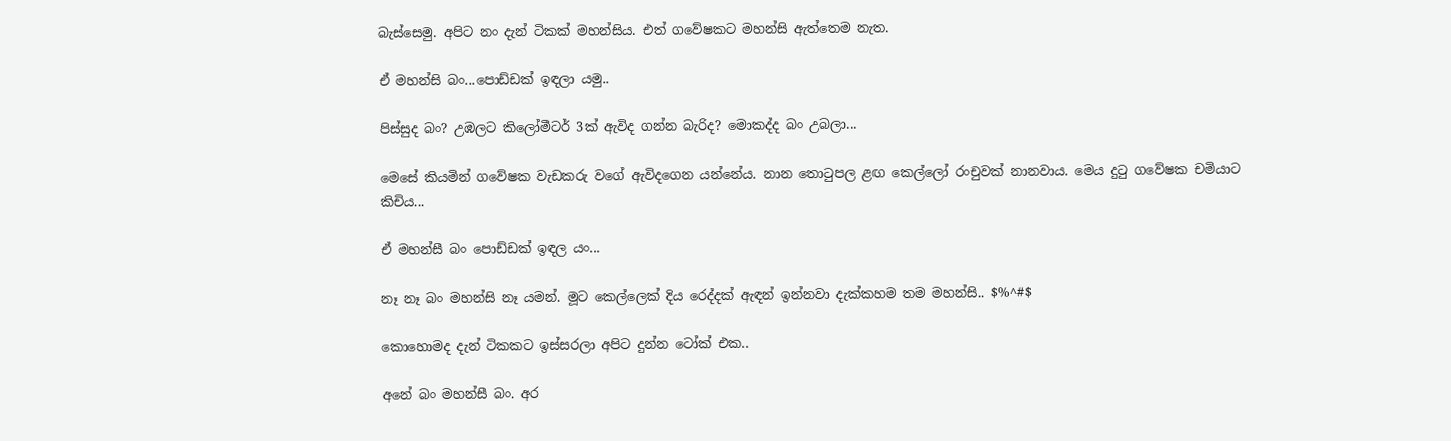බැස්සෙමු. අපිට නං දැන් ටිකක් මහන්සිය. එත් ගවේෂකට මහන්සි ඇත්තෙම නැත.

ඒ මහන්සි බං...පොඩ්ඩක් ඉඳලා යමු..

පිස්සුද බං? උඹලට කිලෝමීටර් 3ක් ඇවිද ගන්න බැරිද? මොකද්ද බං උබලා...

මෙසේ කියමින් ගවේෂක වැඩකරු වගේ ඇවිදගෙන යන්නේය. නාන තොටුපල ළඟ කෙල්ලෝ රංචුවක් නානවාය. මෙය දුටු ගවේෂක චමියාට කිචිය...

ඒ මහන්සී බං පොඩ්ඩක් ඉඳල යං...

නෑ නෑ බං මහන්සි නෑ යමන්. මූට කෙල්ලෙක් දිය රෙද්දක් ඇඳන් ඉන්නවා දැක්කහම තම මහන්සි.. $%^#$

කොහොමද දැන් ටිකකට ඉස්සරලා අපිට දුන්න ටෝක් එක..

අනේ බං මහන්සී බං. අර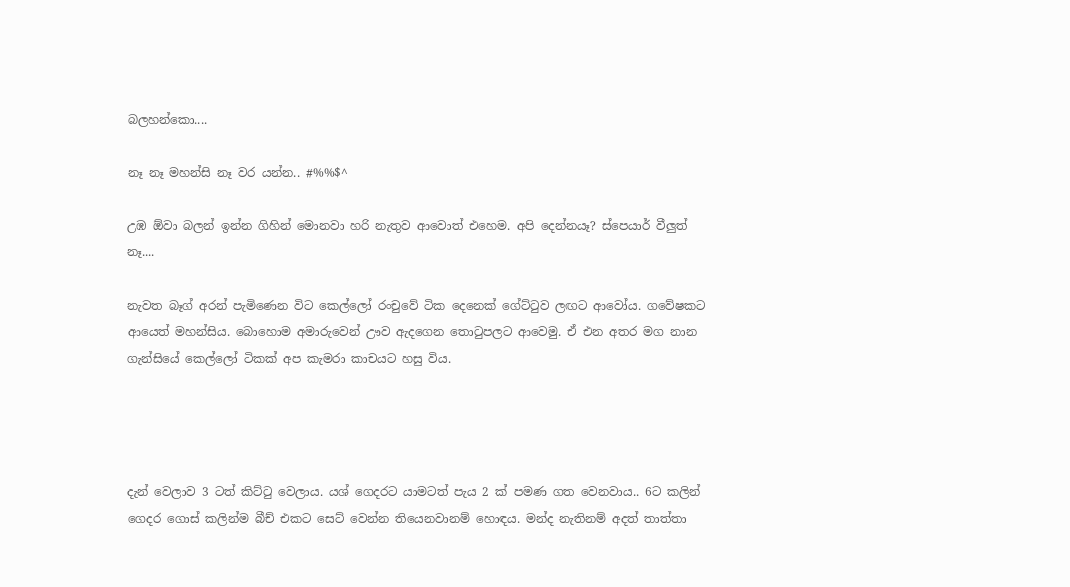බලහන්කො....

නෑ නෑ මහන්සි නෑ වර යන්න.. #%%$^

උඹ ඕවා බලන් ඉන්න ගිහින් මොනවා හරි නැතුව ආවොත් එහෙම. අපි දෙන්නයෑ? ස්පෙයාර් වීලුත් නෑ....

නැවත බෑග් අරන් පැමිණෙන විට කෙල්ලෝ රංචුවේ ටික දෙනෙක් ගේට්ටුව ලඟට ආවෝය. ගවේෂකට ආයෙත් මහන්සිය. බොහොම අමාරුවෙන් ඌව ඇදගෙන තොටුපලට ආවෙමු. ඒ එන අතර මග නාන ගැන්සියේ කෙල්ලෝ ටිකක් අප කැමරා කාචයට හසු විය.




දැන් වෙලාව 3 ටත් කිට්ටු වෙලාය. යශ් ගෙදරට යාමටත් පැය 2 ක් පමණ ගත වෙනවාය.. 6ට කලින් ගෙදර ගොස් කලින්ම බීච් එකට සෙට් වෙන්න තියෙනවානම් හොඳය. මන්ද නැතිනම් අදත් තාත්තා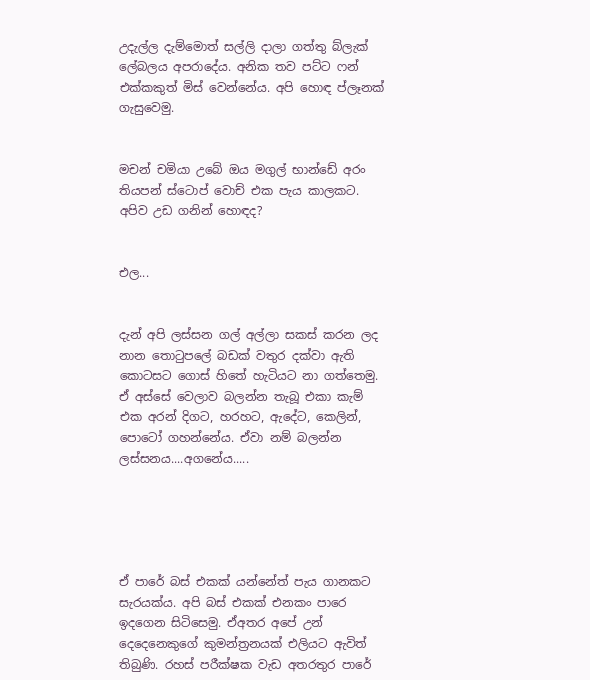උදැල්ල දැම්මොත් සල්ලි දාලා ගත්තු බ්ලැක් ලේබලය අපරාදේය. අනික තව පට්ට ෆන් එක්කකුත් මිස් වෙන්නේය. අපි හොඳ ප්ලෑනක් ගැසුවෙමු.


මචන් චමියා උබේ ඔය මගුල් භාන්ඩේ අරං තියපන් ස්ටොප් වොච් එක පැය කාලකට. අපිව උඩ ගනින් හොඳද?


එල...


දැන් අපි ලස්සන ගල් අල්ලා සකස් කරන ලද නාන තොටුපලේ බඩක් වතුර දක්වා ඇති කොටසට ගොස් හිතේ හැටියට නා ගත්තෙමු. ඒ අස්සේ වෙලාව බලන්න තැබූ එකා කැම් එක අරන් දිගට, හරහට, ඇදේට, කෙලින්, පොටෝ ගහන්නේය. ඒවා නම් බලන්න ලස්සනය....අගනේය.....





ඒ පාරේ බස් එකක් යන්නේත් පැය ගානකට සැරයක්ය. අපි බස් එකක් එනකං පාරෙ ඉදගෙන සිටිසෙමු. ඒඅතර අපේ උන් දෙදෙනෙකුගේ කුමන්ත්‍රනයක් එලියට ඇවිත් තිබුණි. රහස් පරීක්ෂක වැඩ අතරතුර පාරේ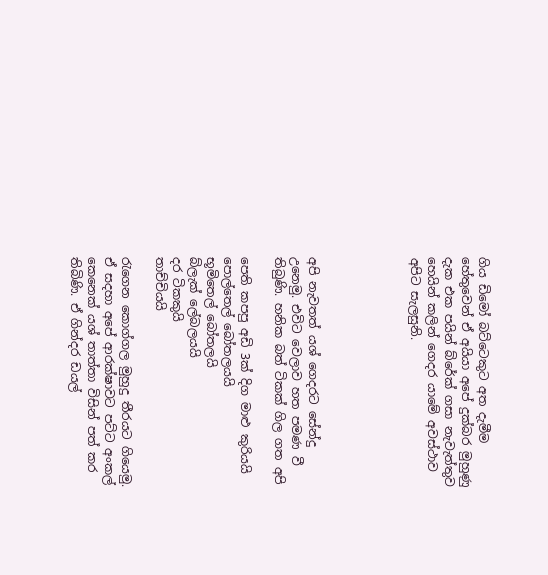ගිය ඩිමෝ බට්ටෙකුට අත දැමීම හේතුවෙන් ඒ අයියා අපේ දුක්බර මුහුණු දැක එක පයින් බ්රේක් ගසා නැවැත්තුව හෙයින් කලින් ගෙදර යාමේ අවස්ථාව අපිට සැලසුනි.





අපි නැවතත් යශ් ගෙදරට සේන්දු උනෙමු. එවිට වෙලාව හත පමණ වී තිබුණි. හනික බත් ටිකක් ගිල ගත අපි

පෙති කපපු අඩි 3ක් දිග මාළු කුරියයි
පොල්තෙල් බෝතලයයි
භූමිතෙල් බෝතලයි
බ්ලැක් ලේබලයයි
දර ටිකකුයි
තාච්චියයි

රැගෙන කොග්ගල මුහුදු තීරයට ගියෙමු. ඒ සදහා අපේ ආරක්ෂාවට පට්ට අංකල් කෙනෙක් යශ් තාත්තා විසින් පත් කර තිබිණි. ඒ ගින්දර ඩයල්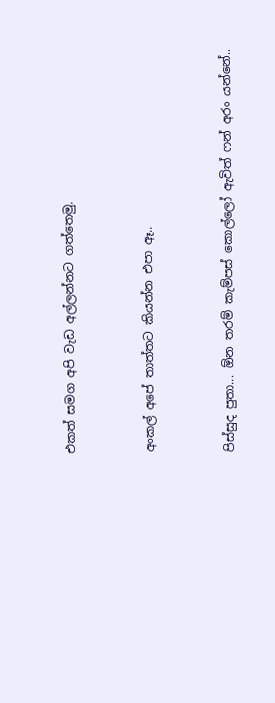එකත් සමග අපි වැඩ අල්ලන්නට ගත්තෙමු.


අංකල් අපේ තාත්තට කියන්න එපා ඈ..


පිස්සුද පුතා... ඕන තරම් කැම්පස් කොල්ලෝ ඇවිත් ෆන් අරං යන්නේ..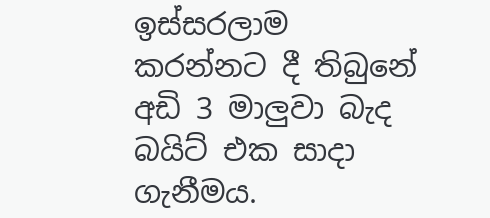ඉස්සරලාම කරන්නට දී තිබුනේ අඩි 3 මාලුවා බැද බයිට් එක සාදා ගැනීමය.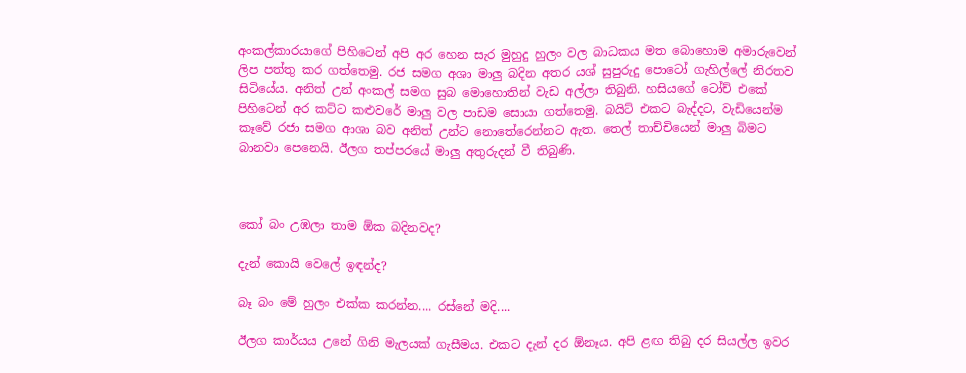අංකල්කාරයාගේ පිහිටෙන් අපි අර හෙන සැර මුහුදු හුලං වල බාධකය මත බොහොම අමාරුවෙන් ලිප පත්තු කර ගත්තෙමු. රජ සමග අශා මාලු බදින අතර යශ් සුපුරුදු පොටෝ ගැහිල්ලේ නිරතව සිටියේය. අනිත් උන් අංකල් සමග සුබ මොහොතින් වැඩ අල්ලා තිබුනි. හසියගේ ටෝච් එකේ පිහිටෙන් අර කට්ට කළුවරේ මාලු වල පාඩම සොයා ගත්තෙමු. බයිට් එකට බැද්දට, වැඩියෙන්ම කෑවේ රජා සමග ආශා බව අනිත් උන්ට නොතේරෙන්නට ඇත. තෙල් තාච්චියෙන් මාලු බිමට බානවා පෙනෙයි. ඊලග තප්පරයේ මාලු අතුරුදන් වී තිබුණි.



කෝ බං උඹලා තාම ඕක බදිනවද?

දැන් කොයි වෙලේ ඉඳන්ද?

බෑ බං මේ හුලං එක්ක කරන්න.... රස්නේ මදි....

ඊලග කාර්යය උනේ ගිනි මැලයක් ගැසීමය. එකට දැන් දර ඕනෑය. අපි ළඟ තිබු දර සියල්ල ඉවර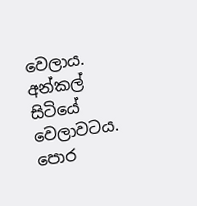වෙලාය. අන්කල් සිටියේ වෙලාවටය. පොර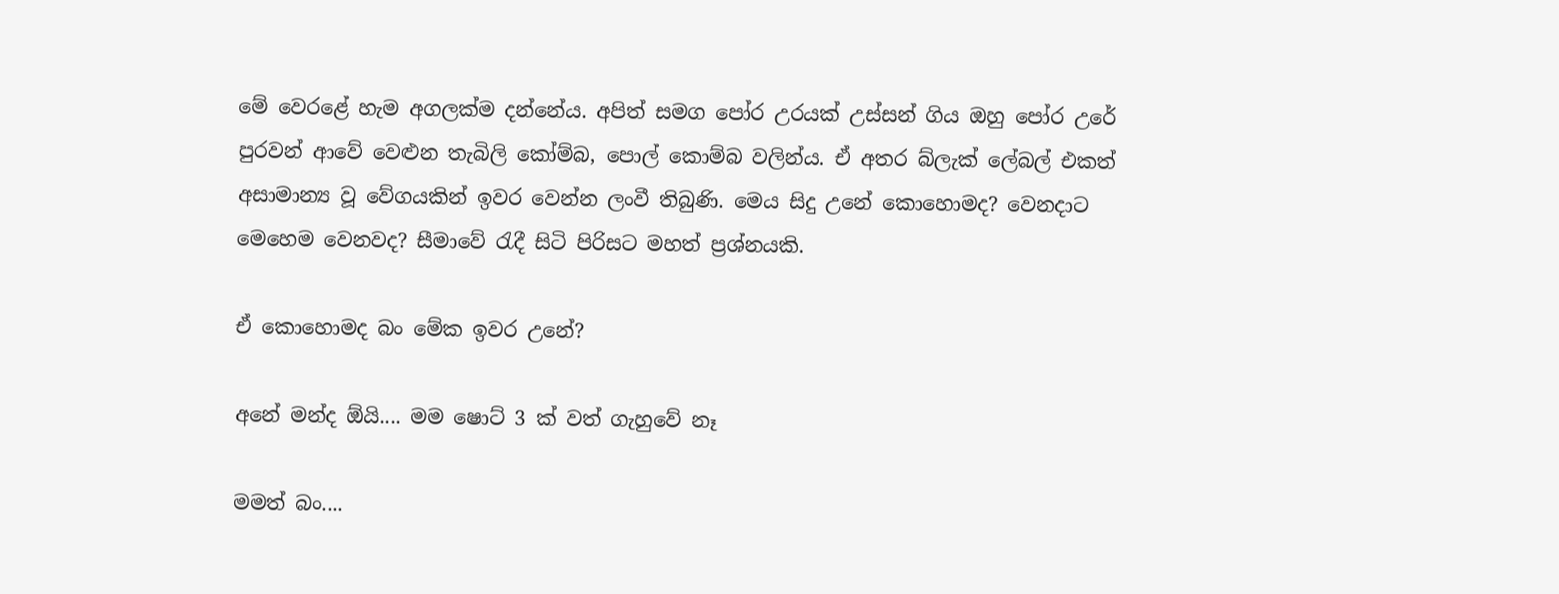මේ වෙරළේ හැම අගලක්ම දන්නේය. අපිත් සමග පෝර උරයක් උස්සන් ගිය ඔහු පෝර උරේ පුරවන් ආවේ වෙළුන තැබිලි කෝම්බ, පොල් කොම්බ වලින්ය. ඒ අතර බ්ලැක් ලේබල් එකත් අසාමාන්‍ය වූ වේගයකින් ඉවර වෙන්න ලංවී තිබුණි. මෙය සිදු උනේ කොහොමද? වෙනදාට මෙහෙම වෙනවද? සීමාවේ රැදී සිටි පිරිසට මහත් ප්‍රශ්නයකි.

ඒ කොහොමද බං මේක ඉවර උනේ?

අනේ මන්ද ඕයි.... මම ෂොට් 3 ක් වත් ගැහුවේ නෑ

මමත් බං....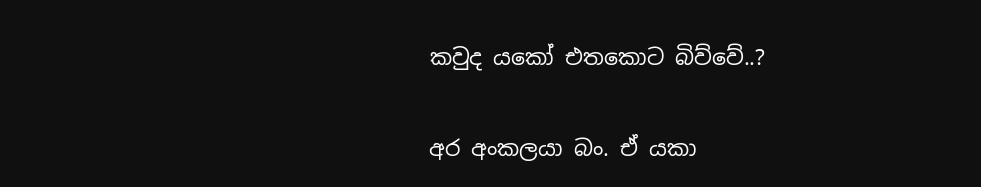කවුද යකෝ එතකොට බිව්වේ..?

අර අංකලයා බං. ඒ යකා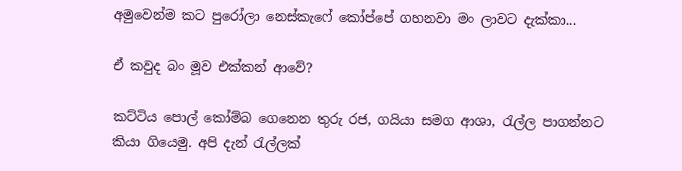අමුවෙන්ම කට පුරෝලා නෙස්කැෆේ කෝප්පේ ගහනවා මං ලාවට දැක්කා...

ඒ කවුද බං මූව එක්කන් ආවේ?

කට්ටිය පොල් කෝම්බ ගෙනෙන තුරු රජ, ගයියා සමග ආශා, රැල්ල පාගන්නට කියා ගියෙමු. අපි දැන් රැල්ලක්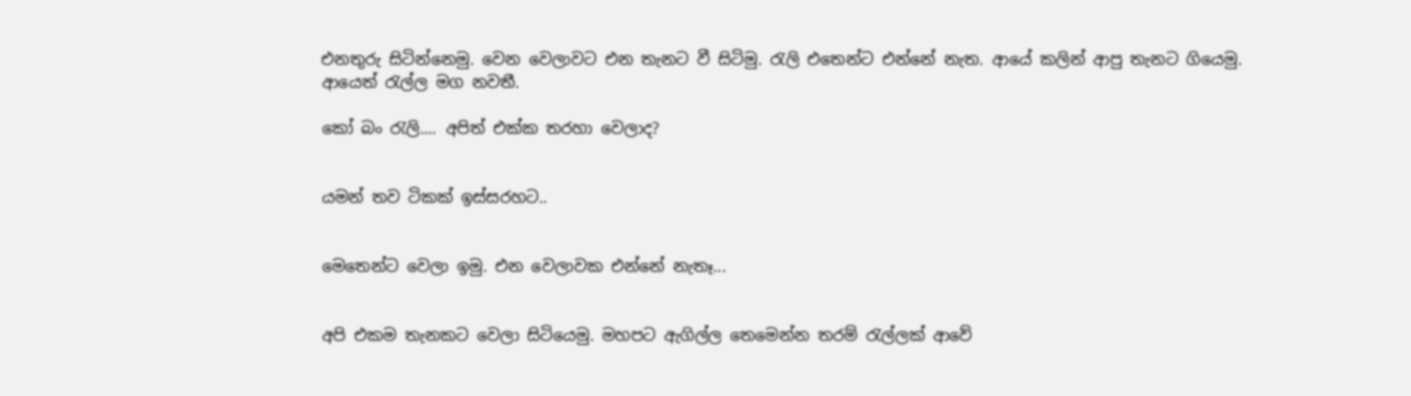එනතුරු සිටින්නෙමු. වෙන වෙලාවට එන තැනට වී සිටිමු. රැලි එතෙන්ට එන්නේ නැත. ආයේ කලින් ආපු තැනට ගියෙමු. ආයෙත් රැල්ල මග නවතී.

කෝ බං රැලි.... අපිත් එක්ක තරහා වෙලාද?


යමන් තව ටිකක් ඉස්සරහට..


මෙතෙන්ට වෙලා ඉමු. එන වෙලාවක එන්නේ නැතෑ...


අපි එකම තැනකට වෙලා සිටියෙමු. මහපට ඇගිල්ල තෙමෙන්න තරම් රැල්ලක් ආවේ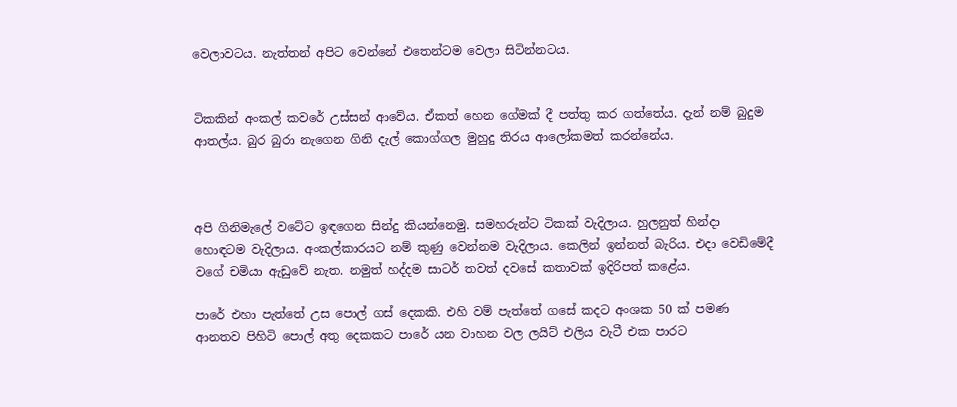වෙලාවටය. නැත්තන් අපිට වෙන්නේ එතෙන්ටම වෙලා සිටින්නටය.


ටිකකින් අංකල් කවරේ උස්සන් ආවේය. ඒකත් හෙන ගේමක් දී පත්තු කර ගත්තේය. දැන් නම් බුදුම ආතල්ය. බුර බුරා නැගෙන ගිනි දැල් කොග්ගල මුහුදු තිරය ආලෝකමත් කරන්නේය.



අපි ගිනිමැලේ වටේට ඉඳගෙන සින්දු කියන්නෙමු. සමහරුන්ට ටිකක් වැදිලාය. හුලනුත් හින්දා හොඳටම වැදිලාය. අංකල්කාරයට නම් කුණු වෙන්නම වැදිලාය. කෙලින් ඉන්නත් බැරිය. එදා වෙඩිමේදී වගේ චමියා ඇඩුවේ නැත. නමුත් හද්දම සාටර් තවත් දවසේ කතාවක් ඉදිරිපත් කළේය.

පාරේ එහා පැත්තේ උස පොල් ගස් දෙකකි. එහි වම් පැත්තේ ගසේ කදට අංශක 50 ක් පමණ ආනතව පිහිටි පොල් අතු දෙකකට පාරේ යන වාහන වල ලයිට් එලිය වැටී එක පාරට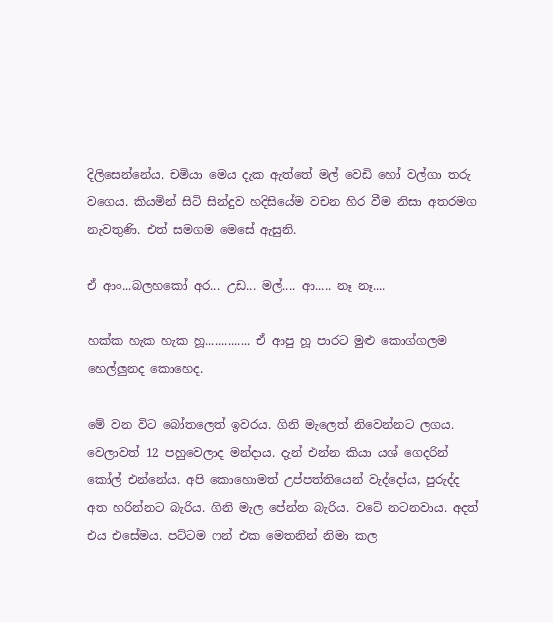දිලිසෙන්නේය. චමියා මෙය දැක ඇත්තේ මල් වෙඩි හෝ වල්ගා තරු වගෙය. කියමින් සිටි සින්දුව හදිසියේම වචන හිර වීම නිසා අතරමග නැවතුණි. එත් සමගම මෙසේ ඇසුනි.

ඒ ආං...බලහකෝ අර... උඩ... මල්.... ආ..... නෑ නෑ....

හක්ක හැක හැක හූ.............. ඒ ආපු හූ පාරට මුළු කොග්ගලම හෙල්ලුනද කොහෙද.

මේ වන විට බෝතලෙත් ඉවරය. ගිනි මැලෙත් නිවෙන්නට ලගය. වෙලාවත් 12 පහුවෙලාද මන්දාය. දැන් එන්න කියා යශ් ගෙදරින් කෝල් එන්නේය. අපි කොහොමත් උප්පත්තියෙන් වැද්දෝය, පුරුද්ද අත හරින්නට බැරිය. ගිනි මැල පේන්න බැරිය. වටේ නටනවාය. අදත් එය එසේමය. පට්ටම ෆන් එක මෙතනින් නිමා කල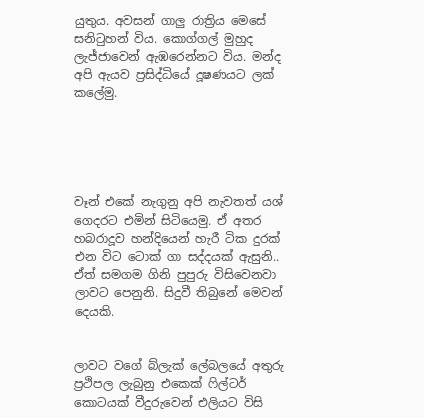යුතුය. අවසන් ගාලු රාත්‍රිය මෙසේ සනිටුහන් විය. කොග්ගල් මුහුද ලැජ්ජාවෙන් ඇඹරෙන්නට විය. මන්ද අපි ඇයව ප්‍රසිද්ධියේ දූෂණයට ලක් කලේමු.





වෑන් එකේ නැගුනු අපි නැවතත් යශ් ගෙදරට එමින් සිටියෙමු. ඒ අතර හබරාදූව හන්දියෙන් හැරී ටික දුරක් එන විට ටොක් ගා සද්දයක් ඇසුනි.. ඒත් සමගම ගිනි පුපුරු විසිවෙනවා ලාවට පෙනුනි. සිදුවී තිබුනේ මෙවන් දෙයකි.


ලාවට වගේ බ්ලැක් ලේබලයේ අතුරු ප්‍රථිපල ලැබුනු එකෙක් ෆිල්ටර් කොටයක් වීදුරුවෙන් එලියට විසි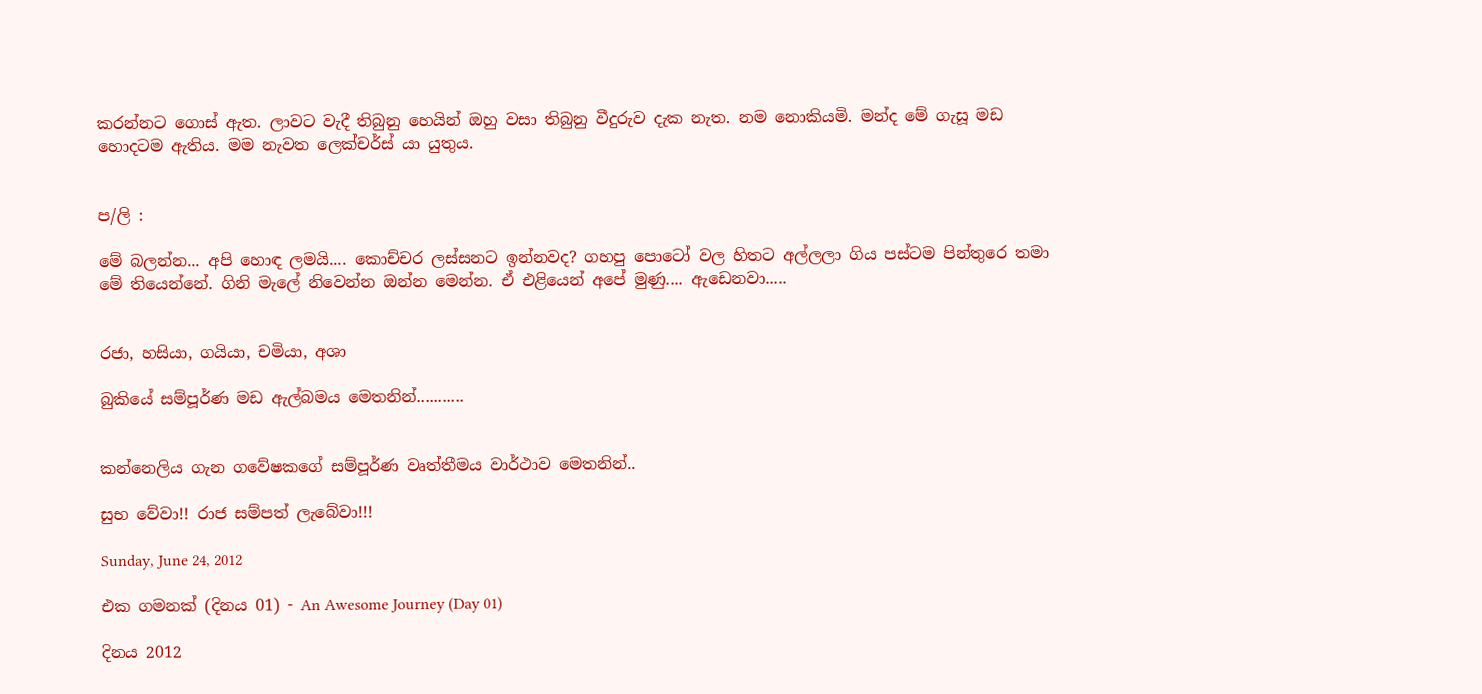කරන්නට ගොස් ඇත. ලාවට වැදී තිබුනු හෙයින් ඔහු වසා තිබුනු වීදුරුව දැක නැත. නම නොකියමි. මන්ද මේ ගැසූ මඩ හොදටම ඇතිය. මම නැවත ලෙක්චර්ස් යා යුතුය.


ප/ලි :

මේ බලන්න... අපි හොඳ ලමයි.... කොච්චර ලස්සනට ඉන්නවද? ගහපු පොටෝ වල හිතට අල්ලලා ගිය පස්ටම පින්තුරෙ තමා මේ තියෙන්නේ. ගිනි මැලේ නිවෙන්න ඔන්න මෙන්න. ඒ එළියෙන් අපේ මුණු.... ඇඩෙනවා.....


රජා, හසියා, ගයියා, චමියා, අශා

බුකියේ සම්පූර්ණ මඩ ඇල්බමය මෙතනින්...........


කන්නෙලිය ගැන ගවේෂකගේ සම්පූර්ණ වෘත්තීමය වාර්ථාව මෙතනින්..

සුභ වේවා!! රාජ සම්පත් ලැබේවා!!!

Sunday, June 24, 2012

එක ගමනක් (දිනය 01) - An Awesome Journey (Day 01)

දිනය 2012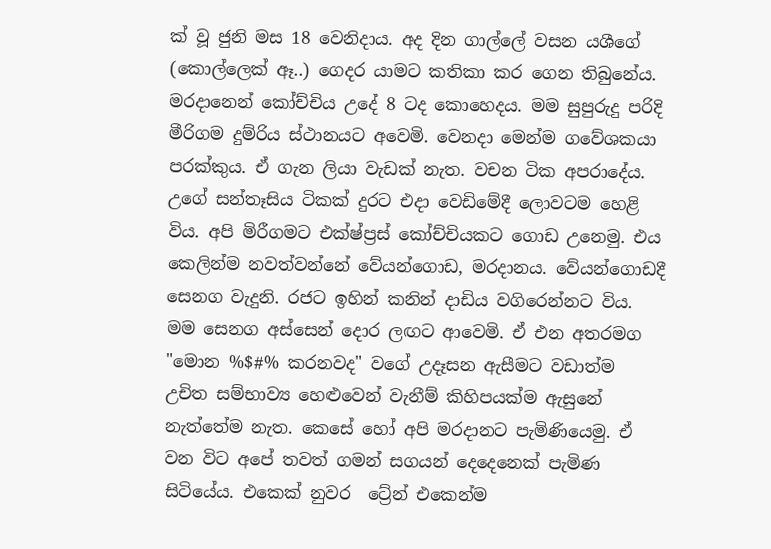ක් වූ ජුනි මස 18 වෙනිදාය. අද දින ගාල්ලේ වසන යශීගේ (කොල්ලෙක් ඈ..) ගෙදර යාමට කතිකා කර ගෙන තිබුනේය. මරදානෙන් කෝච්චිය උදේ 8 ටද කොහෙදය. මම සුපුරුදු පරිදි මීරිගම දුම්රිය ස්ථානයට අවෙමි. වෙනදා මෙන්ම ගවේශකයා පරක්කුය. ඒ ගැන ලියා වැඩක් නැත. වචන ටික අපරාදේය. උගේ සන්තෑසිය ටිකක් දුරට එදා වෙඩිමේදී ලොවටම හෙළි විය. අපි මිරීගමට එක්ෂ්ප්‍රස් කෝච්චියකට ගොඩ උනෙමු. එය කෙලින්ම නවත්වන්නේ වේයන්ගොඩ, මරදානය. වේයන්ගොඩදී සෙනග වැදුනි. රජට ඉහින් කනින් දාඩිය වගිරෙන්නට විය. මම සෙනග අස්සෙන් දොර ලඟට ආවෙමි. ඒ එන අතරමග "මොන %$#% කරනවද" වගේ උදෑසන ඇසීමට වඩාත්ම උචිත සම්භාව්‍ය හෙළුවෙන් වැනීම් කිහිපයක්ම ඇසුනේ නැත්තේම නැත. කෙසේ හෝ අපි මරදානට පැමිණියෙමු. ඒ වන විට අපේ තවත් ගමන් සගයන් දෙදෙනෙක් පැමිණ සිටියේය. එකෙක් නුවර  ට්‍රේන් එකෙන්ම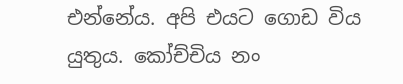එන්නේය. අපි එයට ගොඩ විය යුතුය. කෝච්චිය නං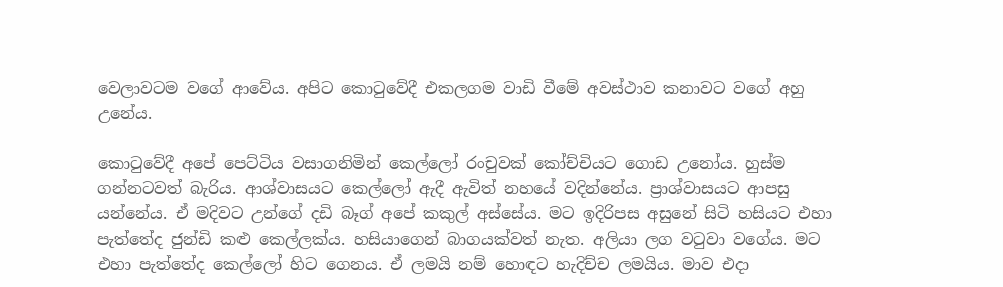වෙලාවටම වගේ ආවේය. අපිට කොටුවේදී එකලගම වාඩි වීමේ අවස්ථාව කනාවට වගේ අහු උනේය.

කොටුවේදී අපේ පෙට්ටිය වසාගනිමින් කෙල්ලෝ රංචුවක් කෝච්චියට ගොඩ උනෝය. හුස්ම ගන්නටවත් බැරිය. ආශ්වාසයට කෙල්ලෝ ඇදී ඇවිත් නහයේ වදින්නේය. ප්‍රාශ්වාසයට ආපසු යන්නේය. ඒ මදිවට උන්ගේ දඩි බෑග් අපේ කකුල් අස්සේය. මට ඉදිරිපස අසුනේ සිටි හසියට එහා පැත්තේද ජුන්ඩි කළු කෙල්ලක්ය. හසියාගෙන් බාගයක්වත් නැත. අලියා ලග වටුවා වගේය. මට එහා පැත්තේද කෙල්ලෝ හිට ගෙනය. ඒ ලමයි නම් හොඳට හැදිච්ච ලමයිය. මාව එදා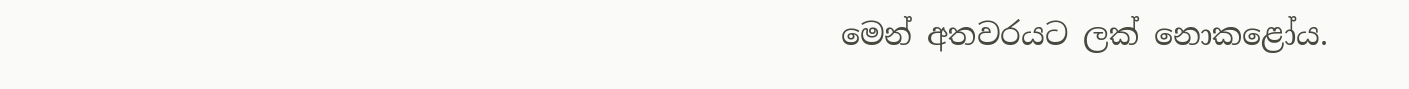මෙන් අතවරයට ලක් නොකළෝය.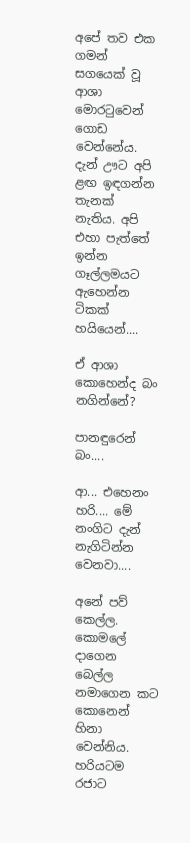අපේ තව එක ගමන් සගයෙක් වූ ආශා මොරටුවෙන් ගොඩ වෙන්නේය. දැන් ඌට අපි ළඟ ඉඳගන්න තැනක් නැතිය. අපි එහා පැත්තේ ඉන්න ගෑල්ලමයට ඇහෙන්න ටිකක් හයියෙන්....

ඒ ආශා කොහෙන්ද බං නගින්නේ?

පානඳුරෙන් බං....

ආ... එහෙනං හරි.... මේ නංගිට දැන් නැගිටින්න වෙනවා....

අනේ පව් කෙල්ල. කොමලේ දාගෙන බෙල්ල නමාගෙන කට කොනෙන් හිනා වෙන්නිය. හරියටම රජාට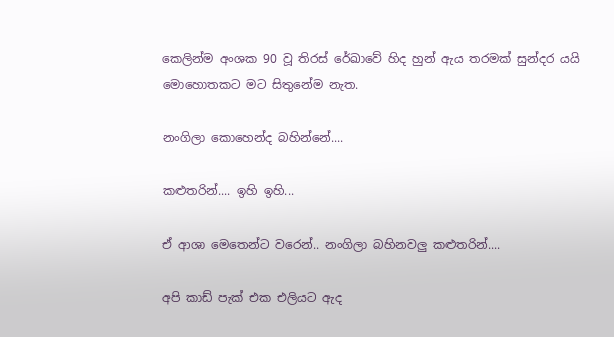කෙලින්ම අංශක 90 වූ තිරස් රේඛාවේ හිද හුන් ඇය තරමක් සුන්දර යයි මොහොතකට මට සිතුනේම නැත.

නංගිලා කොහෙන්ද බහින්නේ....

කළුතරින්.... ඉහි ඉහි...

ඒ ආශා මෙතෙන්ට වරෙන්.. නංගිලා බහිනවලු කළුතරින්....

අපි කාඩ් පැක් එක එලියට ඇද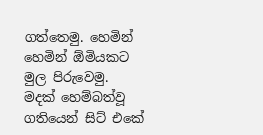ගත්තෙමු. හෙමින් හෙමින් ඕමියකට මුල පිරුවෙමු. මදක් හෙම්බත්වූ ගතියෙන් සිට් එකේ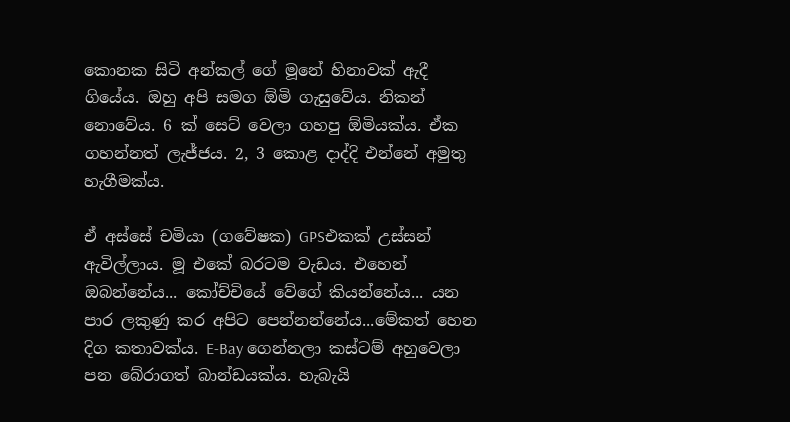කොනක සිටි අන්කල් ගේ මූනේ හිනාවක් ඇදී ගියේය. ඔහු අපි සමග ඕමි ගැසුවේය. නිකන් නොවේය. 6 ක් සෙට් වෙලා ගහපු ඕමියක්ය. ඒක ගහන්නත් ලැජ්ජය. 2, 3 කොළ දාද්දි එන්නේ අමුතු හැගීමක්ය.

ඒ අස්සේ චමියා (ගවේෂක) GPSඑකක් උස්සන් ඇවිල්ලාය. මූ එකේ බරටම වැඩය. එහෙන් ඔබන්නේය... කෝච්චියේ වේගේ කියන්නේය... යන පාර ලකුණු කර අපිට පෙන්නන්නේය...මේකත් හෙන දිග කතාවක්ය. E-Bay ගෙන්නලා කස්ටම් අහුවෙලා පන බේරාගත් බාන්ඩයක්ය. හැබැයි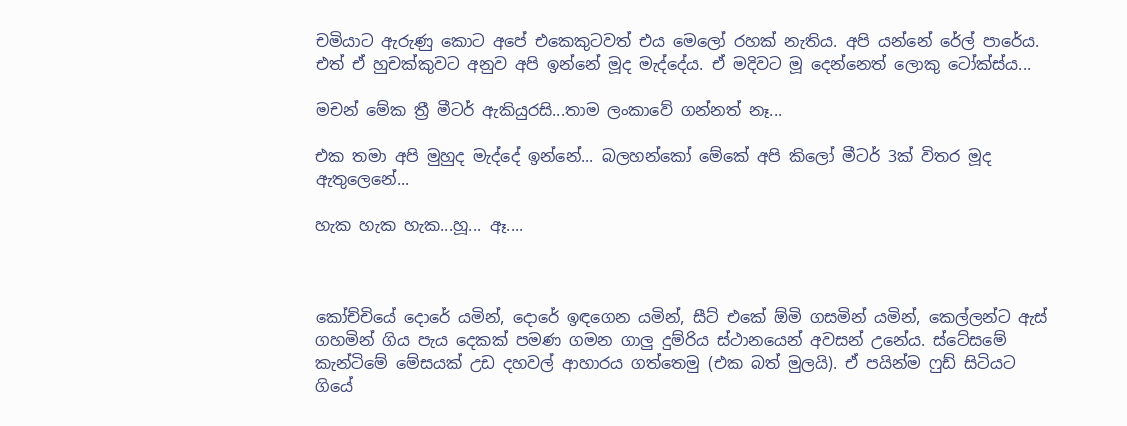චමියාට ඇරුණු කොට අපේ එකෙකුටවත් එය මෙලෝ රහක් නැතිය. අපි යන්නේ රේල් පාරේය. එත් ඒ හුචක්කුවට අනුව අපි ඉන්නේ මූද මැද්දේය. ඒ මදිවට මූ දෙන්නෙත් ලොකු ටෝක්ස්ය...

මචන් මේක ත්‍රී මීටර් ඇකියුරසි...තාම ලංකාවේ ගන්නත් නෑ...

එක තමා අපි මුහුද මැද්දේ ඉන්නේ... බලහන්කෝ මේකේ අපි කිලෝ මීටර් 3ක් විතර මූද ඇතුලෙනේ...

හැක හැක හැක...හූ... ඈ....



කෝච්චියේ දොරේ යමින්, දොරේ ඉඳගෙන යමින්, සීට් එකේ ඕමි ගසමින් යමින්, කෙල්ලන්ට ඇස් ගහමින් ගිය පැය දෙකක් පමණ ගමන ගාලු දුම්රිය ස්ථානයෙන් අවසන් උනේය. ස්ටේසමේ කැන්ටිමේ මේසයක් උඩ දහවල් ආහාරය ගත්තෙමු (එක බත් මුලයි). ඒ පයින්ම ෆුඩ් සිටියට ගියේ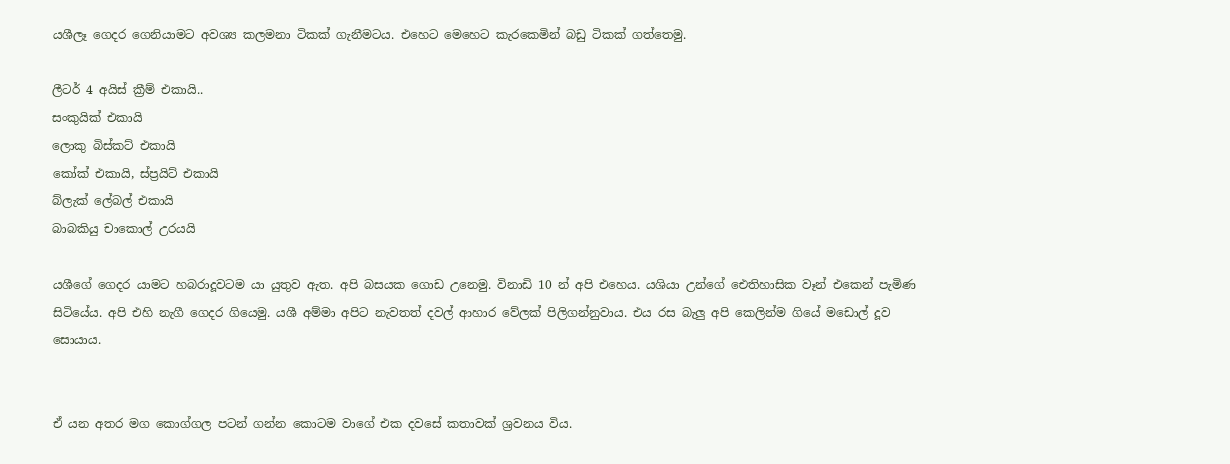යශීලෑ ගෙදර ගෙනියාමට අවශ්‍ය කලමනා ටිකක් ගැනීමටය. එහෙට මෙහෙට කැරකෙමින් බඩු ටිකක් ගත්තෙමු.

ලීටර් 4 අයිස් ක්‍රීම් එකායි..
සංකුයික් එකායි
ලොකු බිස්කට් එකායි
කෝක් එකායි, ස්ප්‍රයිට් එකායි
බ්ලැක් ලේබල් එකායි
බාබකියු චාකොල් උරයයි

යශීගේ ගෙදර යාමට හබරාදූවටම යා යුතුව ඇත. අපි බසයක ගොඩ උනෙමු. විනාඩි 10 න් අපි එහෙය. යශියා උන්ගේ ඓතිහාසික වෑන් එකෙන් පැමිණ සිටියේය. අපි එහි නැගී ගෙදර ගියෙමු. යශී අම්මා අපිට නැවතත් දවල් ආහාර වේලක් පිලිගන්නුවාය. එය රස බැලු අපි කෙලින්ම ගියේ මඩොල් දූව සොයාය.


ඒ යන අතර මග කොග්ගල පටන් ගන්න කොටම වාගේ එක දවසේ කතාවක් ශ්‍රවනය විය.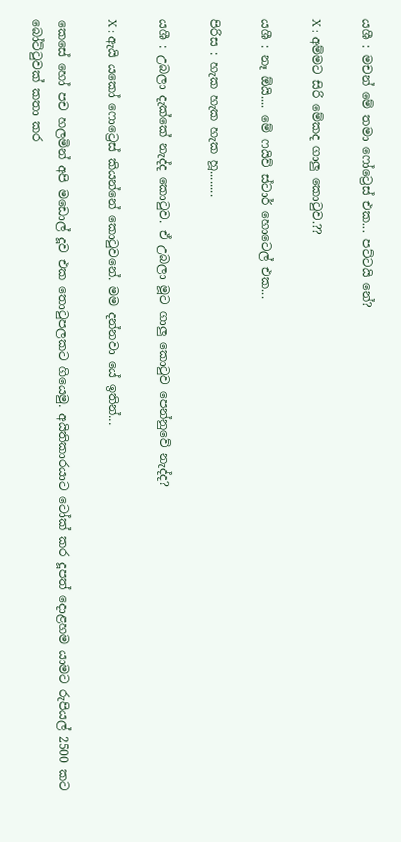යශී : මචන් මේ තමා ෆෝට්‍රෙස් එක... පට්ටයි නේ?

X : අම්මට සිරි මේකද ගාලු කොටුව.??

යශී : නෑ ඕයි.... මේ ෆයිව් ස්ටාර් හොටෙල් එක...

පිරිස : හැක හැක හැක හූ........

යශී : උබලා දැක්කේ නැද්ද කොටුව. ඒ උබලා මූට ගාලු කොටුව පෙන්නුවේ නැද්ද?

X : ඇයි යකෝ ෆොට්‍රෙස් කියන්නේ කොටුවනේ. මම දන්නවා යේ ඉතින්...

කෙසේ හෝ පච හලමින් අපි මඩොල් දූව එක තොටුපලකට ගියෙමු. අයිතිකාරයාට ටෝක් කර දූපත් දොළහම යාමට රුපියල් 2500 කට බෝට්ටුවක් කතා කර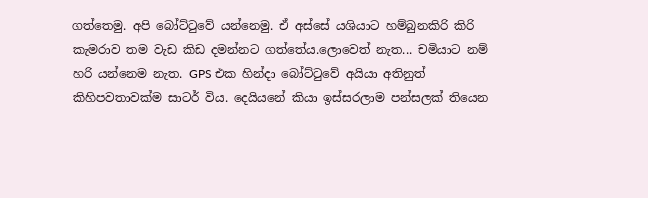ගත්තෙමු. අපි බෝට්ටුවේ යන්නෙමු. ඒ අස්සේ යශියාට හම්බුනකිරි කිරි කැමරාව තම වැඩ කිඩ දමන්නට ගත්තේය.ලොවෙත් නැත... චමියාට නම් හරි යන්නෙම නැත. GPS එක හින්දා බෝට්ටුවේ අයියා අතිනුත් කිහිපවතාවක්ම සාටර් විය. දෙයියනේ කියා ඉස්සරලාම පන්සලක් තියෙන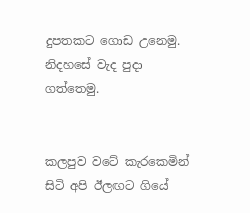දුපතකට ගොඩ උනෙමු. නිදහසේ වැද පුදා ගත්තෙමු.


කලපුව වටේ කැරකෙමින් සිටි අපි ඊලඟට ගියේ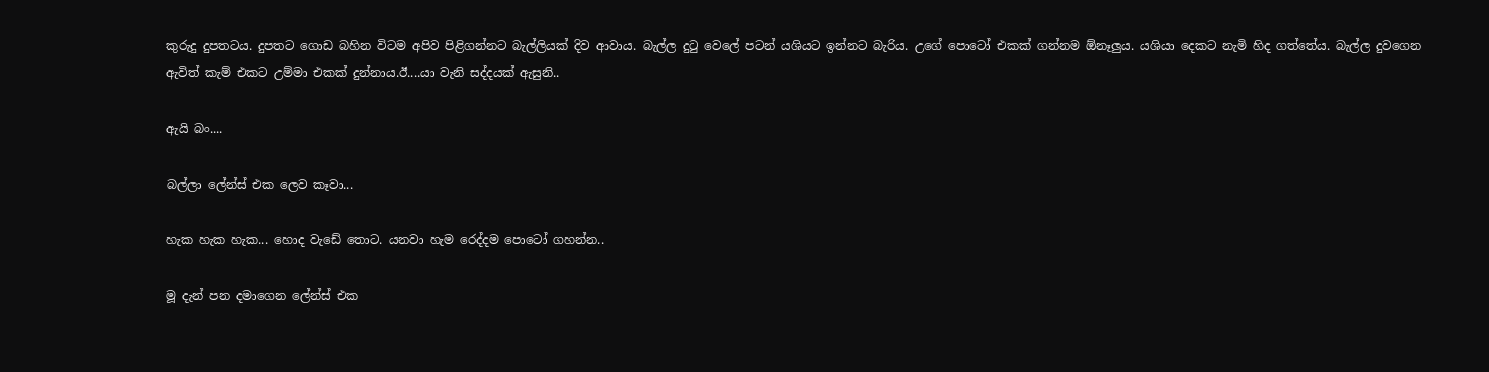කුරුදු දුපතටය. දුපතට ගොඩ බහින විටම අපිව පිළිගන්නට බැල්ලියක් දිව ආවාය. බැල්ල දුටු වෙලේ පටන් යශියට ඉන්නට බැරිය. උගේ පොටෝ එකක් ගන්නම ඕනෑලුය. යශියා දෙකට නැමි හිද ගත්තේය. බැල්ල දුවගෙන ඇවිත් කැම් එකට උම්මා එකක් දුන්නාය.ඊ....යා වැනි සද්දයක් ඇසුනි..

ඇයි බං....

බල්ලා ලේන්ස් එක ලෙව කෑවා...

හැක හැක හැක... හොද වැඩේ තොට. යනවා හැම රෙද්දම පොටෝ ගහන්න..

මූ දැන් පන දමාගෙන ලේන්ස් එක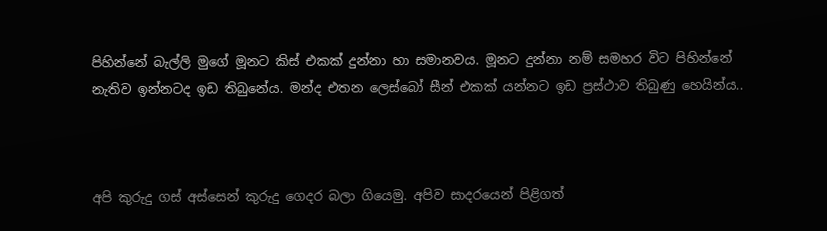පිහින්නේ බැල්ලි මුගේ මූනට කිස් එකක් දුන්නා හා සමානවය. මූනට දුන්නා නම් සමහර විට පිහින්නේ නැතිව ඉන්නටද ඉඩ තිබුනේය. මන්ද එතන ලෙස්බෝ සීන් එකක් යන්නට ඉඩ ප්‍රස්ථාව තිබුණු හෙයින්ය..



අපි කුරුදු ගස් අස්සෙන් කුරුදු ගෙදර බලා ගියෙමු. අපිව සාදරයෙන් පිළිගත්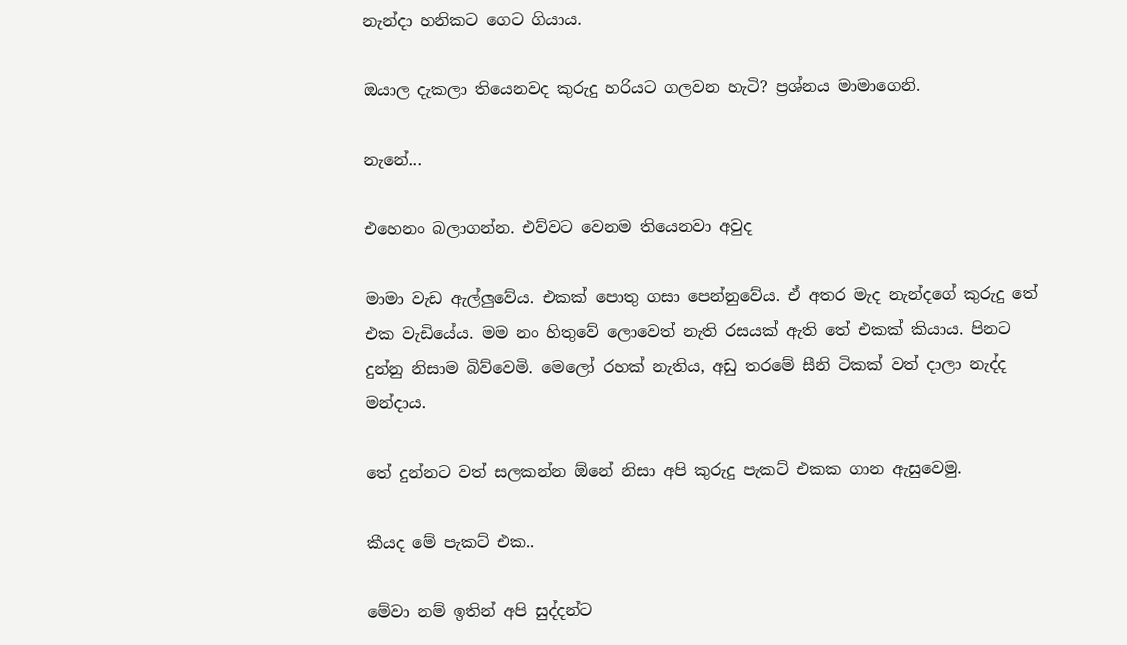නැන්දා හනිකට ගෙට ගියාය.

ඔයාල දැකලා තියෙනවද කුරුදු හරියට ගලවන හැටි? ප්‍රශ්නය මාමාගෙනි.

නැනේ...

එහෙනං බලාගන්න. එව්වට වෙනම තියෙනවා අවුද

මාමා වැඩ ඇල්ලුවේය. එකක් පොතු ගසා පෙන්නුවේය. ඒ අතර මැද නැන්දගේ කුරුදු තේ එක වැඩියේය. මම නං හිතුවේ ලොවෙත් නැති රසයක් ඇති තේ එකක් කියාය. පිනට දුන්නු නිසාම බිව්වෙමි. මෙලෝ රහක් නැතිය, අඩු තරමේ සීනි ටිකක් වත් දාලා නැද්ද මන්දාය.

තේ දුන්නට වත් සලකන්න ඕනේ නිසා අපි කුරුදු පැකට් එකක ගාන ඇසුවෙමු.

කීයද මේ පැකට් එක..

මේවා නම් ඉතින් අපි සුද්දන්ට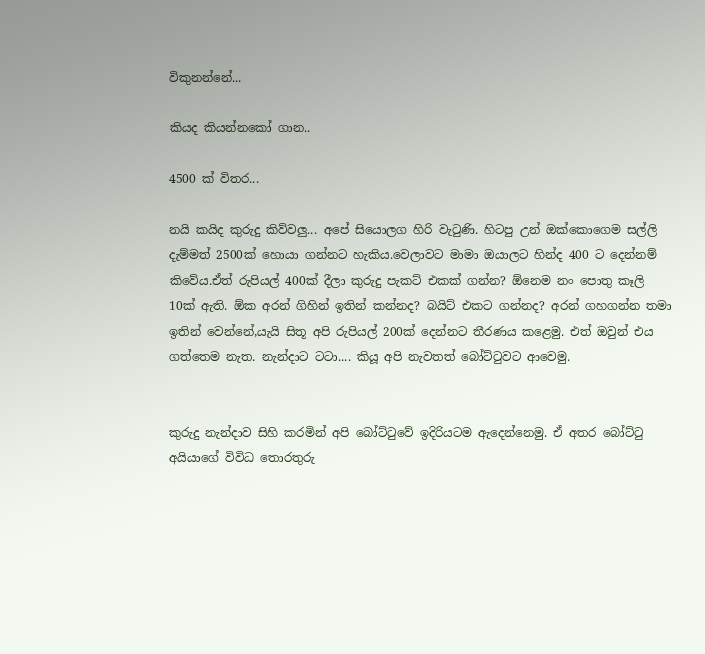විකුනන්නේ...

කියද කියන්නකෝ ගාන..

4500 ක් විතර...

නයි කයිද කුරුදු කිව්වලු... අපේ සියොලග හිරි වැටුණි. හිටපු උන් ඔක්කොගෙම සල්ලි දැම්මත් 2500ක් හොයා ගන්නට හැකිය.වෙලාවට මාමා ඔයාලට හින්ද 400 ට දෙන්නම් කිවේය.ඒත් රුපියල් 400ක් දීලා කුරුදු පැකට් එකක් ගන්න? ඕනෙම නං පොතු කෑලි 10ක් ඇති. ඕක අරන් ගිහින් ඉතින් කන්නද? බයිට් එකට ගන්නද? අරන් ගහගන්න තමා ඉතින් වෙන්නේ,යැයි සිතූ අපි රුපියල් 200ක් දෙන්නට තීරණය කළෙමු. එත් ඔවුන් එය ගත්තෙම නැත. නැන්දාට ටටා.... කියූ අපි නැවතත් බෝට්ටුවට ආවෙමු.


කුරුදු නැන්දාව සිහි කරමින් අපි බෝට්ටුවේ ඉදිරියටම ඇදෙන්නෙමු. ඒ අතර බෝට්ටු අයියාගේ විවිධ තොරතුරු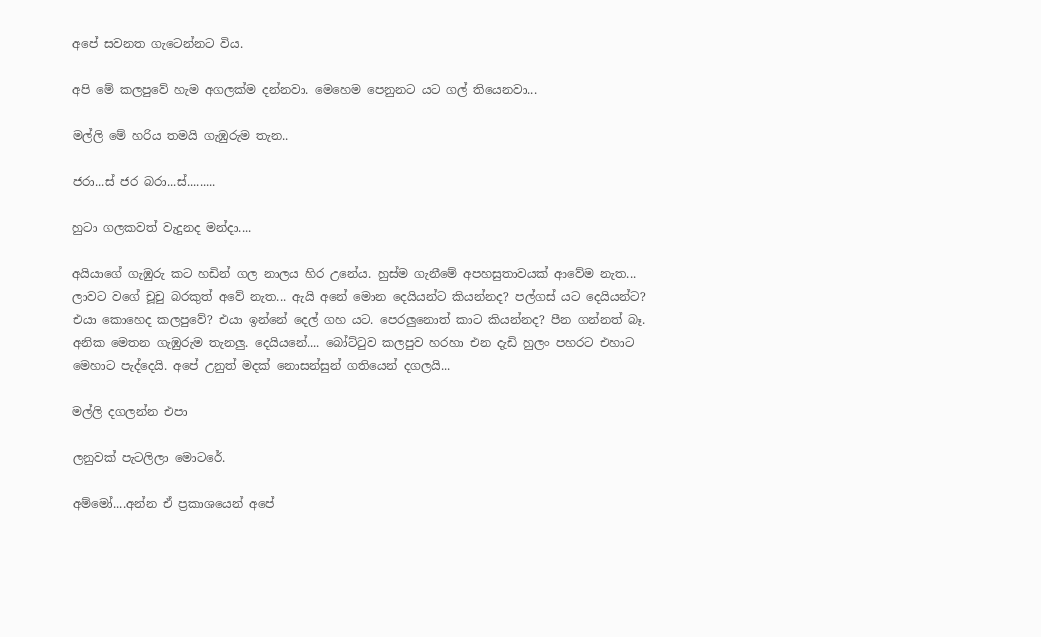අපේ සවනත ගැටෙන්නට විය.

අපි මේ කලපුවේ හැම අගලක්ම දන්නවා. මෙහෙම පෙනුනට යට ගල් තියෙනවා...

මල්ලි මේ හරිය තමයි ගැඹුරුම තැන..

ජරා...ස් ජර බරා...ස්.........

හුටා ගලකවත් වැදුනද මන්දා....

අයියාගේ ගැඹුරු කට හඩින් ගල නාලය හිර උනේය. හුස්ම ගැනීමේ අපහසුතාවයක් ආවේම නැත... ලාවට වගේ චූචු බරකුත් අවේ නැත... ඇයි අනේ මොන දෙයියන්ට කියන්නද? පල්ගස් යට දෙයියන්ට? එයා කොහෙද කලපුවේ? එයා ඉන්නේ දෙල් ගහ යට. පෙරලුනොත් කාට කියන්නද? පීන ගන්නත් බෑ. අනික මෙතන ගැඹුරුම තැනලු. දෙයියනේ.... බෝට්ටුව කලපුව හරහා එන දැඩි හුලං පහරට එහාට මෙහාට පැද්දෙයි. අපේ උනුත් මදක් නොසන්සුන් ගතියෙන් දගලයි...

මල්ලි දගලන්න එපා

ලනුවක් පැටලිලා මොටරේ.

අම්මෝ....අන්න ඒ ප්‍රකාශයෙන් අපේ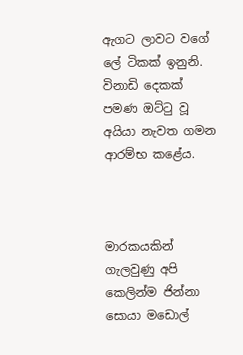ඇගට ලාවට වගේ ලේ ටිකක් ඉනුනි. විනාඩි දෙකක් පමණ ඔට්ටු වූ අයියා නැවත ගමන ආරම්භ කළේය.



මාරකයකින් ගැලවුණු අපි කෙලින්ම ජින්නා සොයා මඩොල්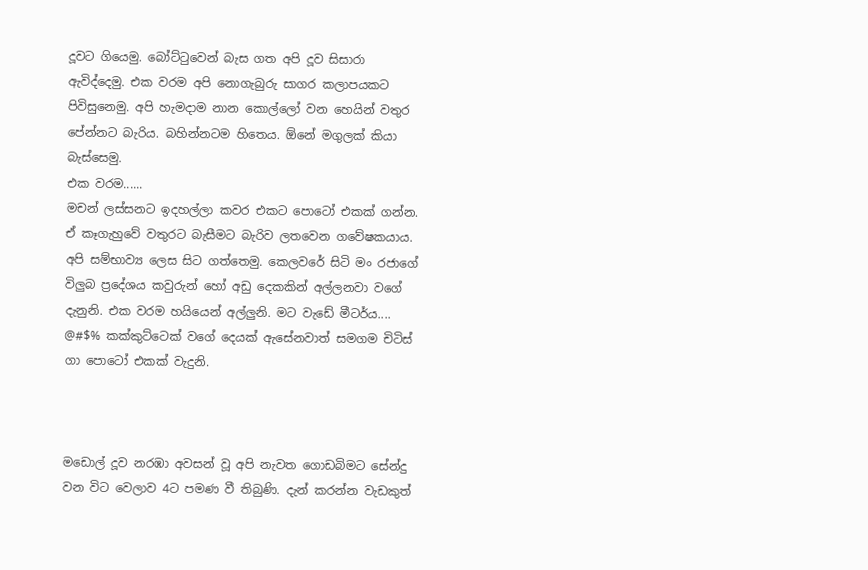දූවට ගියෙමු. බෝට්ටුවෙන් බැස ගත අපි දූව සිසාරා ඇවිද්දෙමු. එක වරම අපි නොගැබුරු සාගර කලාපයකට පිවිසුනෙමු. අපි හැමදාම නාන කොල්ලෝ වන හෙයින් වතුර පේන්නට බැරිය. බහින්නටම හිතෙය. ඕනේ මගුලක් කියා බැස්සෙමු.
එක වරම......
මචන් ලස්සනට ඉදහල්ලා කවර එකට පොටෝ එකක් ගන්න. ඒ කෑගැහුවේ වතුරට බැසීමට බැරිව ලතවෙන ගවේෂකයාය. අපි සම්භාව්‍ය ලෙස සිට ගත්තෙමු. කෙලවරේ සිටි මං රජාගේ විලුබ ප්‍රදේශය කවුරුන් හෝ අඩු දෙකකින් අල්ලනවා වගේ දැනුනි. එක වරම හයියෙන් අල්ලුනි. මට වැඩේ මීටර්ය.... @#$% කක්කුට්ටෙක් වගේ දෙයක් ඇසේනවාත් සමගම චිටිස් ගා පොටෝ එකක් වැදුනි.



මඩොල් දූව නරඹා අවසන් වූ අපි නැවත ගොඩබිමට සේන්දු වන විට වෙලාව 4ට පමණ වී තිබුණි. දැන් කරන්න වැඩකුත්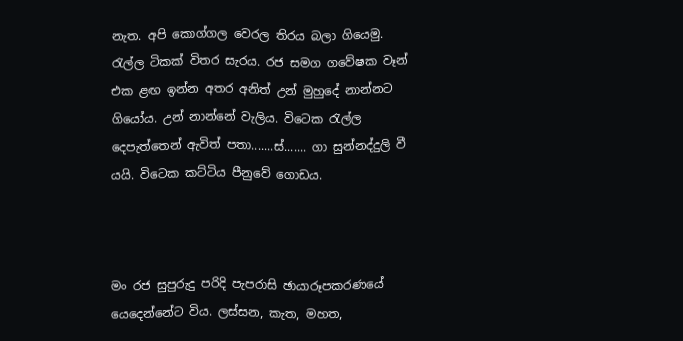නැත. අපි කොග්ගල වෙරල තිරය බලා ගියෙමු. රැල්ල ටිකක් විතර සැරය. රජ සමග ගවේෂක වෑන් එක ළඟ ඉන්න අතර අනිත් උන් මුහුදේ නාන්නට ගියෝය. උන් නාන්නේ වැලිය. විටෙක රැල්ල දෙපැත්තෙන් ඇවිත් පතා.......ස්....... ගා සුන්නද්දුලි වී යයි. විටෙක කට්ටිය පීනුවේ ගොඩය.



මං රජ සුපුරුදු පරිදි පැපරාසි ඡායාරූපකරණයේ යෙදෙන්නේට විය. ලස්සන, කැත, මහත,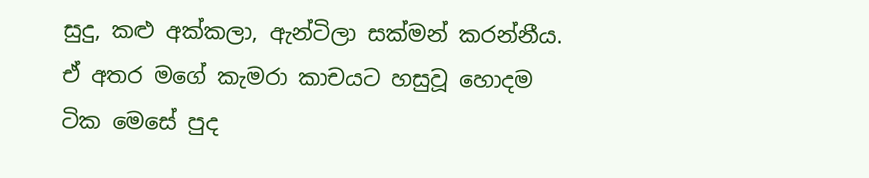සුදු, කළු අක්කලා, ඇන්ටිලා සක්මන් කරන්නීය. ඒ අතර මගේ කැමරා කාචයට හසුවූ හොදම ටික මෙසේ පුද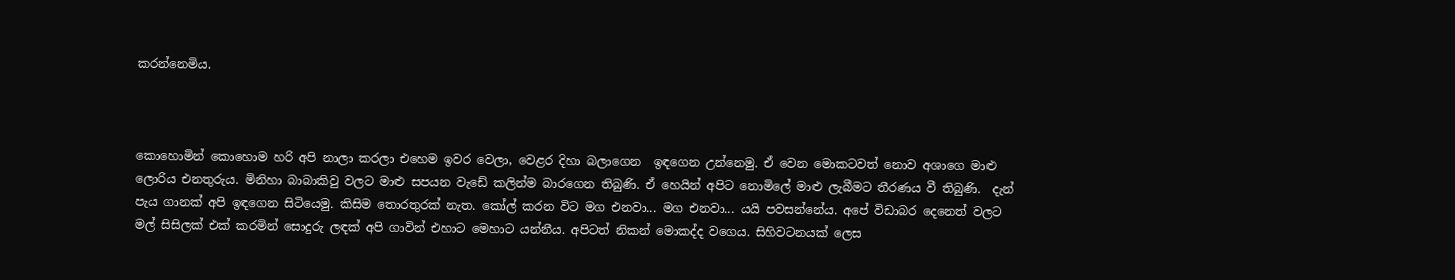කරන්නෙමිය.



කොහොමින් කොහොම හරි අපි නාලා කරලා එහෙම ඉවර වෙලා, වෙළර දිහා බලාගෙන  ඉඳගෙන උන්නෙමු. ඒ වෙන මොකටවත් නොව අශාගෙ මාළු ලොරිය එනතුරුය. මිනිහා බාබාකිවු වලට මාළු සපයන වැඩේ කලින්ම බාරගෙන තිබුණි. ඒ හෙයින් අපිට නොමිලේ මාළු ලැබීමට තීරණය වී තිබුණි.  දැන් පැය ගානක් අපි ඉඳගෙන සිටියෙමු. කිසිම තොරතුරක් නැත. කෝල් කරන විට මග එනවා... මග එනවා... යයි පවසන්නේය. අපේ විඩාබර දෙනෙත් වලට මල් සිසිලක් එක් කරමින් සොදුරු ලඳක් අපි ගාවින් එහාට මෙහාට යන්නීය. අපිටත් නිකන් මොකද්ද වගෙය. සිහිවටනයක් ලෙස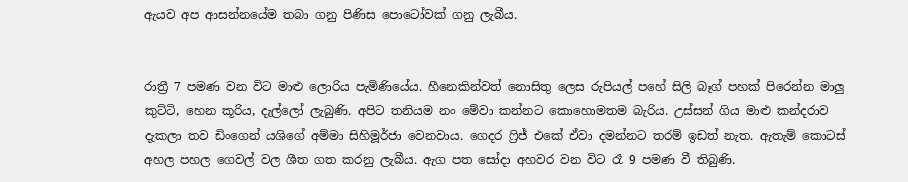ඇයව අප ආසන්නයේම තබා ගනු පිණිස පොටෝවක් ගනු ලැබීය.


රාත්‍රී 7 පමණ වන විට මාළු ලොරිය පැමිණියේය. හීනෙකින්වත් නොසිතු ලෙස රුපියල් පහේ සිලි බෑග් පහක් පිරෙන්න මාලු කුට්ටි, හෙන කූරිය, දැල්ලෝ ලැබුණි. අපිට තනියම නං මේවා කන්නට කොහොමතම බැරිය. උස්සන් ගිය මාළු කන්දරාව දැකලා තව ඩිංගෙන් යශිගේ අම්මා සිහිමූර්ජා වෙනවාය. ගෙදර ෆ්‍රිජ් එකේ ඒවා දමන්නට තරම් ඉඩත් නැත. ඇතැම් කොටස් අහල පහල ගෙවල් වල ශීත ගත කරනු ලැබීය. ඇග පත සෝදා අහවර වන විට රෑ 9 පමණ වී තිබුණි.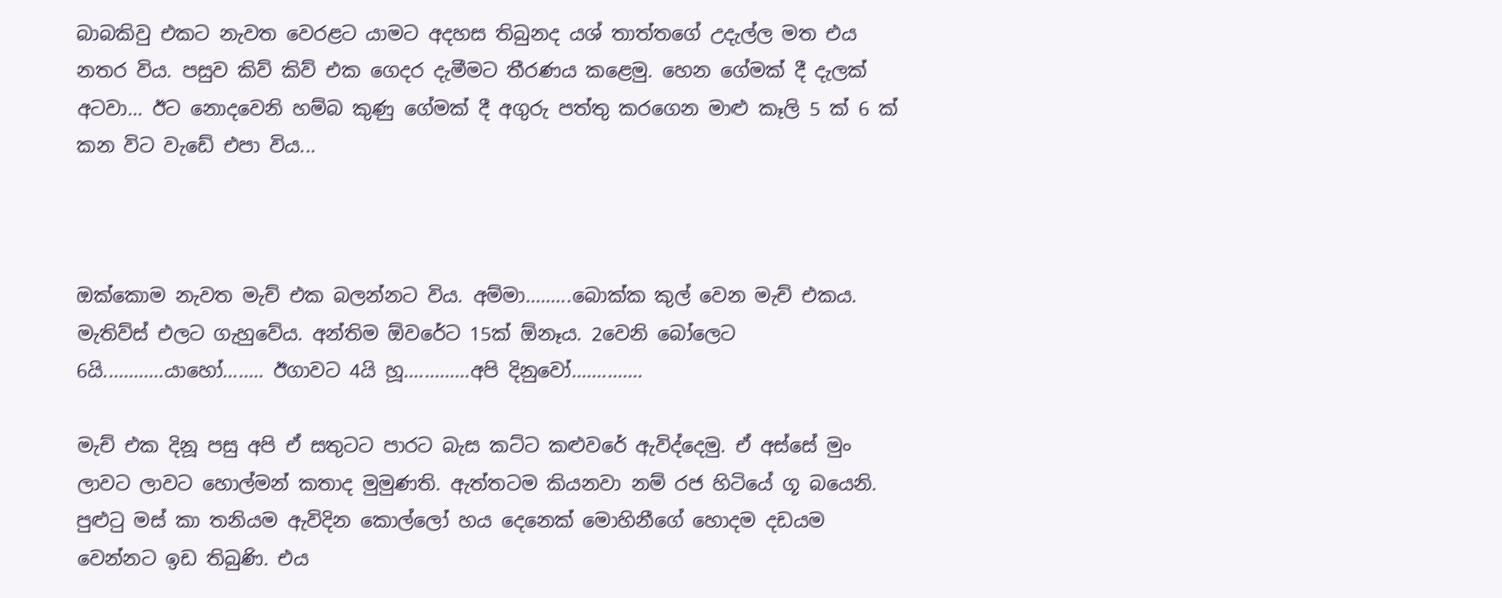බාබකිවු එකට නැවත වෙරළට යාමට අදහස තිබුනද යශ් තාත්තගේ උදැල්ල මත එය නතර විය. පසුව කිව් කිව් එක ගෙදර දැමීමට තීරණය කළෙමු. හෙන ගේමක් දී දැලක් අටවා... ඊට නොදවෙනි හම්බ කුණු ගේමක් දී අගුරු පත්තු කරගෙන මාළු කෑලි 5 ක් 6 ක් කන විට වැඩේ එපා විය...



ඔක්කොම නැවත මැච් එක බලන්නට විය. අම්මා.........බොක්ක කුල් වෙන මැච් එකය. මැතිව්ස් එලට ගැහුවේය. අන්තිම ඕවරේට 15ක් ඕනෑය. 2වෙනි බෝලෙට 6යි............යාහෝ........ ඊගාවට 4යි හූ.............අපි දිනුවෝ..............

මැච් එක දිනූ පසු අපි ඒ සතුටට පාරට බැස කට්ට කළුවරේ ඇවිද්දෙමු. ඒ අස්සේ මුං ලාවට ලාවට හොල්මන් කතාද මුමුණති. ඇත්තටම කියනවා නම් රජ හිටියේ ගූ බයෙනි. පුළුටු මස් කා තනියම ඇවිදින කොල්ලෝ හය දෙනෙක් මොහිනීගේ හොදම දඩයම වෙන්නට ඉඩ තිබුණි. එය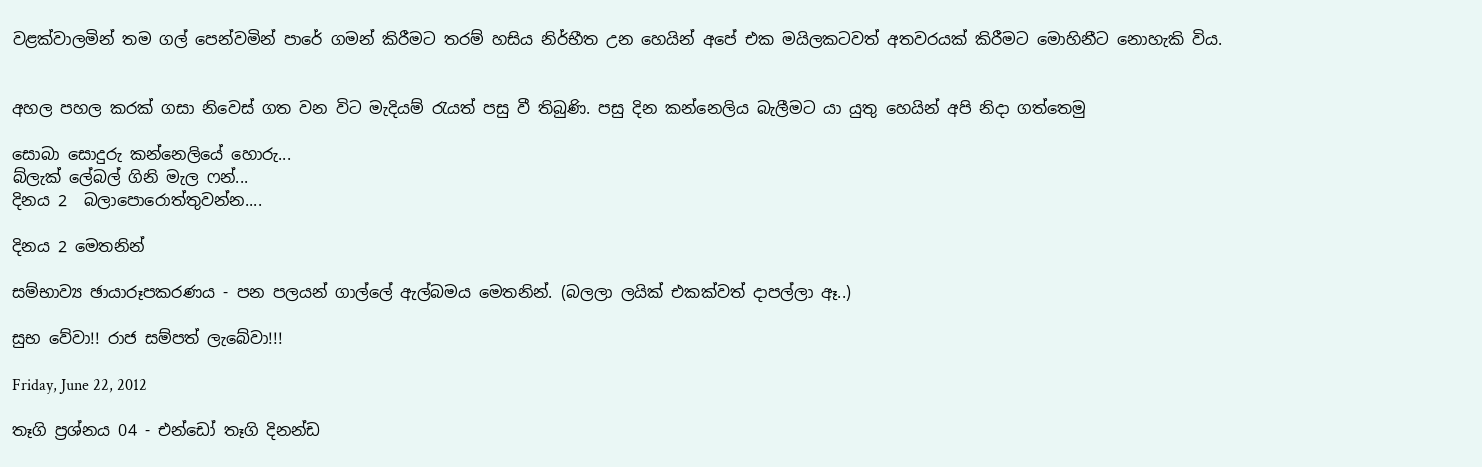වළක්වාලමින් තම ගල් පෙන්වමින් පාරේ ගමන් කිරීමට තරම් හසිය නිර්භීත උන හෙයින් අපේ එක මයිලකටවත් අතවරයක් කිරීමට මොහිනීට නොහැකි විය.


අහල පහල කරක් ගසා නිවෙස් ගත වන විට මැදියම් රැයත් පසු වී තිබුණි. පසු දින කන්නෙලිය බැලීමට යා යුතු හෙයින් අපි නිදා ගත්තෙමු

සොබා සොදුරු කන්නෙලියේ හොරු...
බ්ලැක් ලේබල් ගිනි මැල ෆන්...
දිනය 2  බලාපොරොත්තුවන්න....

දිනය 2 මෙතනින්

සම්භාව්‍ය ඡායාරූපකරණය - පන පලයන් ගාල්ලේ ඇල්බමය මෙතනින්. (බලලා ලයික් එකක්වත් දාපල්ලා ඈ..)

සුභ වේවා!! රාජ සම්පත් ලැබේවා!!!

Friday, June 22, 2012

තෑගි ප්‍රශ්නය 04 - එන්ඩෝ තෑගි දිනන්ඩ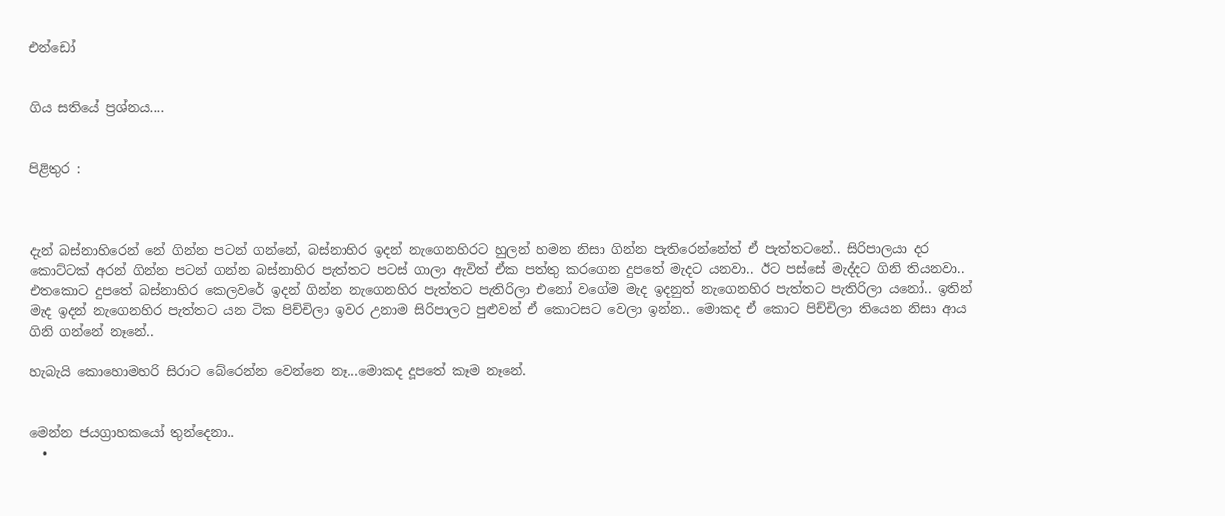එන්ඩෝ


ගිය සතියේ ප්‍රශ්නය....


පිළිතුර :



දැන් බස්නාහිරෙන් නේ ගින්න පටන් ගන්නේ, බස්නාහිර ඉදන් නැගෙනහිරට හුලන් හමන නිසා ගින්න පැතිරෙන්නේත් ඒ පැත්තටනේ.. සිරිපාලයා දර කොට්ටක් අරන් ගින්න පටන් ගන්න බස්නාහිර පැත්තට පටස් ගාලා ඇවිත් ඒක පත්තු කරගෙන දුපතේ මැදට යනවා.. ඊට පස්සේ මැද්දට ගිනි තියනවා.. එතකොට දුපතේ බස්නාහිර කෙලවරේ ඉදන් ගින්න නැගෙනහිර පැත්තට පැතිරිලා එනෝ වගේම මැද ඉදනුත් නැගෙනහිර පැත්තට පැතිරිලා යනෝ.. ඉතින් මැද ඉදන් නැගෙනහිර පැත්තට යන ටික පිච්චිලා ඉවර උනාම සිරිපාලට පුළුවන් ඒ කොටසට වෙලා ඉන්න.. මොකද ඒ කොට පිච්චිලා තියෙන නිසා ආය ගිනි ගන්නේ නෑනේ..

හැබැයි කොහොමහරි සිරාට බේරෙන්න වෙන්නෙ නෑ...මොකද දූපතේ කෑම නෑනේ.


මෙන්න ජයග්‍රාහකයෝ තුන්දෙනා..
  •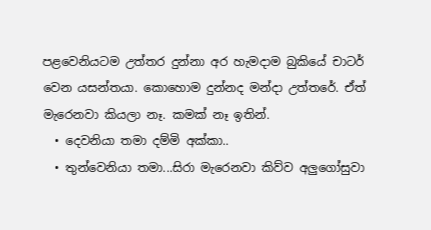පළවෙනියටම උත්තර දුන්නා අර හැමදාම බුකියේ චාටර් වෙන යසන්තයා. කොහොම දුන්නද මන්දා උත්තරේ. ඒත් මැරෙනවා කියලා නෑ. කමක් නෑ ඉතින්.
  • දෙවනියා තමා දම්මි අක්කා..
  • තුන්වෙනියා තමා...සිරා මැරෙනවා කිව්ව අලුගෝසුවා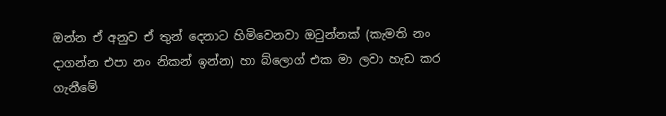ඔන්න ඒ අනුව ඒ තුන් දෙනාට හිමිවෙනවා ඔටුන්නක් (කැමති නං දාගන්න එපා නං නිකන් ඉන්න) හා බ්ලොග් එක මා ලවා හැඩ කර ගැනීමේ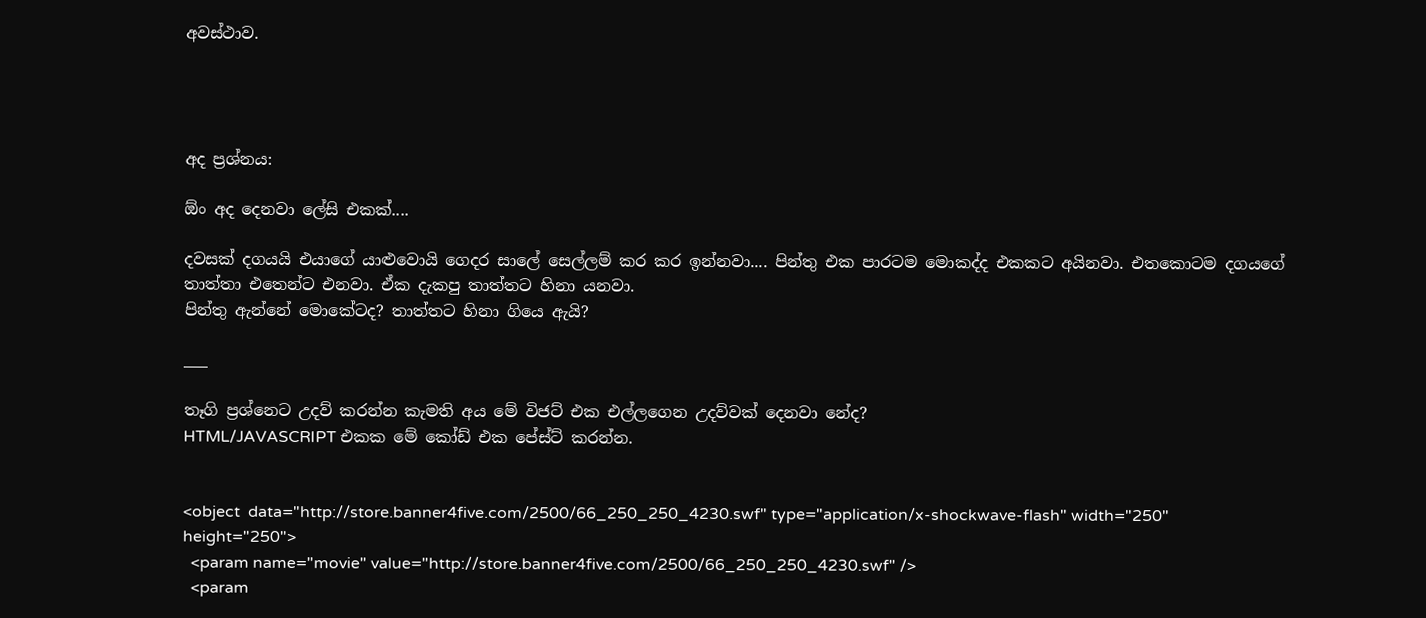අවස්ථාව.




අද ප්‍රශ්නය:

ඕං අද දෙනවා ලේසි එකක්....

දවසක් දගයයි එයාගේ යාළුවොයි ගෙදර සාලේ සෙල්ලම් කර කර ඉන්නවා.... පින්තු එක පාරටම මොකද්ද එකකට අයිනවා. එතකොටම දගයගේ තාත්තා එතෙන්ට එනවා. ඒක දැකපු තාත්තට හිනා යනවා.
පින්තු ඇන්නේ මොකේටද? තාත්තට හිනා ගියෙ ඇයි?

___

තෑගි ප්‍රශ්නෙට උදව් කරන්න කැමති අය මේ විජට් එක එල්ලගෙන උදව්වක් දෙනවා නේද?
HTML/JAVASCRIPT එකක මේ කෝඩ් එක පේස්ට් කරන්න.


<object  data="http://store.banner4five.com/2500/66_250_250_4230.swf" type="application/x-shockwave-flash" width="250" height="250">
  <param name="movie" value="http://store.banner4five.com/2500/66_250_250_4230.swf" />
  <param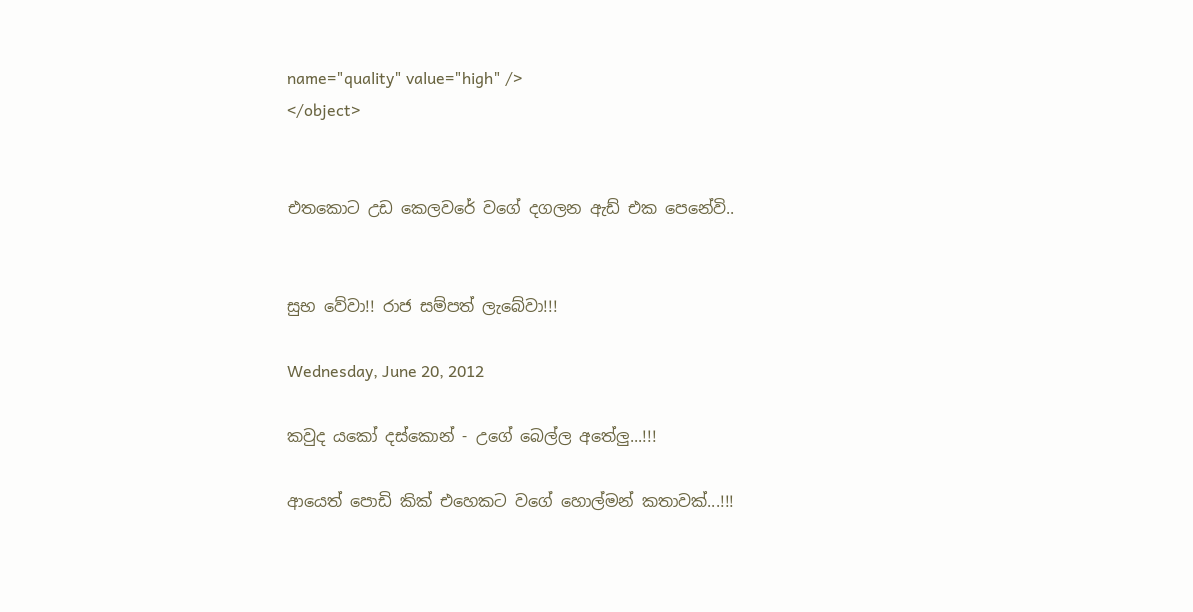name="quality" value="high" />
</object>


එතකොට උඩ කෙලවරේ වගේ දගලන ඇඩ් එක පෙනේවි..


සුභ වේවා!! රාජ සම්පත් ලැබේවා!!!

Wednesday, June 20, 2012

කවුද යකෝ දස්කොන් - උගේ බෙල්ල අතේලු...!!!

ආයෙත් පොඩි කික් එහෙකට වගේ හොල්මන් කතාවක්...!!!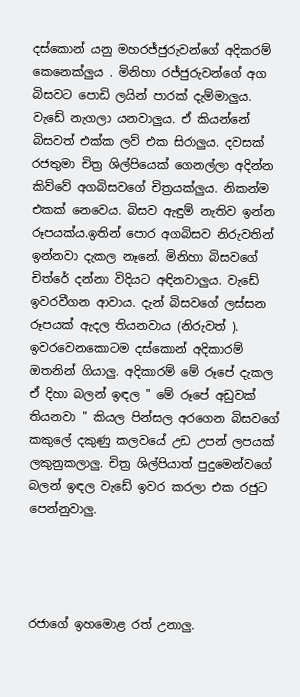දස්කොන් යනු මහරජ්ජුරුවන්ගේ අදිකරම් කෙනෙක්ලුය . මිනිහා රජ්ජුරුවන්ගේ අග බිසවට පොඩි ලයින් පාරක් දැම්මාලුය. වැඩේ නැගලා යනවාලුය. ඒ කියන්නේ බිසවත් එක්ක ලව් එක සිරාලුය. දවසක් රජතුමා චිත්‍ර ශිල්පියෙක් ගෙනල්ලා අදින්න කිව්වේ අගබිසවගේ චිත්‍රයක්ලුය. නිකන්ම එකක් නෙවෙය. බිසව ඇඳුම් නැතිව ඉන්න රූපයක්ය.ඉතින් පොර අගබිසව නිරුවතින් ඉන්නවා දැකල නෑනේ. මිනිහා බිසවගේ චිත්රේ දන්නා විදියට අඳිනවාලුය. වැඩේ ඉවරවීගන ආවාය. දැන් බිසවගේ ලස්සන රූපයක් ඇදල තියනවාය (නිරුවත් ). ඉවරවෙනකොටම දස්කොන් අදිකාරම් ඔතනින් ගියාලු. අදිකාරම් මේ රූපේ දැකල ඒ දිහා බලන් ඉඳල " මේ රූපේ අඩුවක් තියනවා " කියල පින්සල අරගෙන බිසවගේ කකුලේ දකුණු කලවයේ උඩ උපන් ලපයක් ලකුනුකලාලු. චිත්‍ර ශිල්පියාත් පුදුමෙන්වගේ බලන් ඉඳල වැඩේ ඉවර කරලා එක රජුට පෙන්නුවාලු.




රජාගේ ඉහමොළ රත් උනාලු.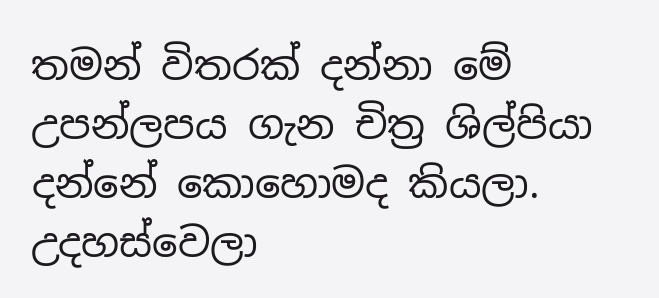තමන් විතරක් දන්නා මේ උපන්ලපය ගැන චිත්‍ර ශිල්පියා දන්නේ කොහොමද කියලා. උදහස්වෙලා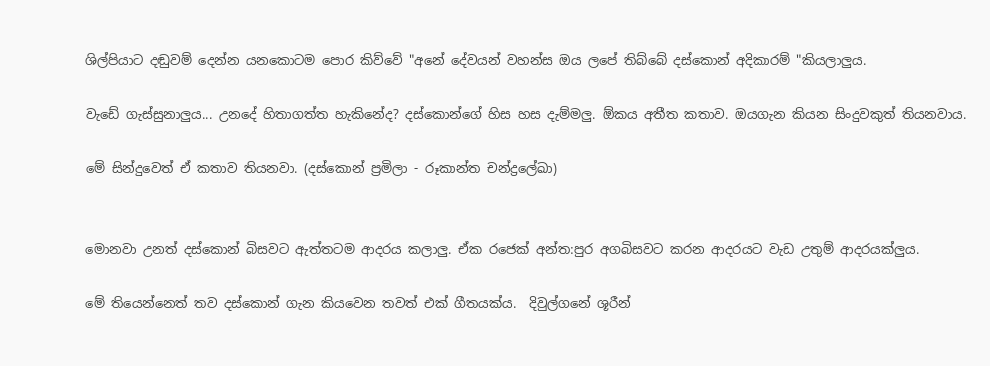ශිල්පියාට දඬුවම් දෙන්න යනකොටම පොර කිව්වේ "අනේ දේවයන් වහන්ස ඔය ලපේ තිබ්බේ දස්කොන් අදිකාරම් "කියලාලුය.

වැඩේ ගැස්සුනාලුය... උනදේ හිතාගත්ත හැකිනේද? දස්කොන්ගේ හිස හස දැම්මලු. ඕකය අතීත කතාව. ඔයගැන කියන සිංදුවකුත් තියනවාය.

මේ සින්දුවෙත් ඒ කතාව තියනවා. (දස්කොන් ප්‍රමිලා - රූකාන්ත චන්ද්‍රලේඛා)


මොනවා උනත් දස්කොන් බිසවට ඇත්තටම ආදරය කලාලු. ඒක රජෙක් අන්ත:පුර අගබිසවට කරන ආදරයට වැඩ උතුම් ආදරයක්ලුය.

මේ තියෙන්නෙත් තව දස්කොන් ගැන කියවෙන තවත් එක් ගීතයක්ය.  දිවුල්ගනේ ශූරීන්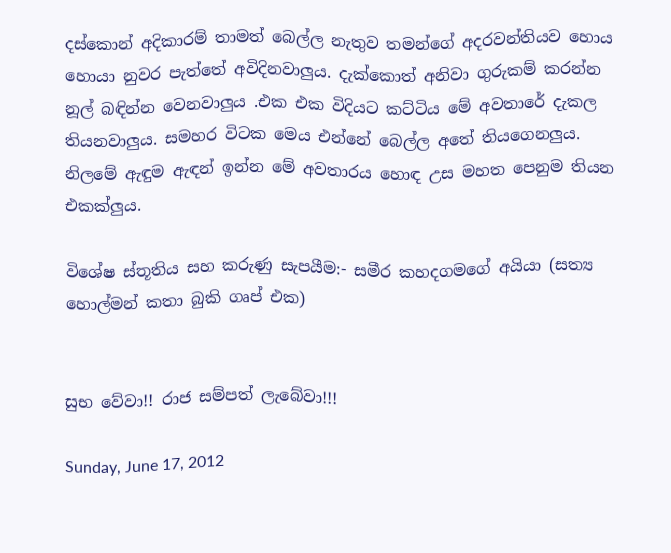දස්කොන් අදිකාරම් තාමත් බෙල්ල නැතුව තමන්ගේ අදරවන්තියව හොය හොයා නුවර පැත්තේ අවිදිනවාලුය. දැක්කොත් අනිවා ගුරුකම් කරන්න නූල් බඳින්න වෙනවාලුය .එක එක විදියට කට්ටිය මේ අවතාරේ දැකල තියනවාලුය. සමහර විටක මෙය එන්නේ බෙල්ල අතේ තියගෙනලුය. නිලමේ ඇඳුම ඇඳන් ඉන්න මේ අවතාරය හොඳ උස මහත පෙනුම තියන එකක්ලුය.

විශේෂ ස්තූතිය සහ කරුණු සැපයීම:- සමීර කහදගමගේ අයියා (සත්‍ය හොල්මන් කතා බුකි ගෘප් එක)


සුභ වේවා!! රාජ සම්පත් ලැබේවා!!!

Sunday, June 17, 2012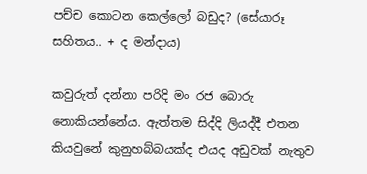පච්ච කොටන කෙල්ලෝ බඩුද? (සේයාරූ සහිතය.. + ද මන්දාය)

කවුරුත් දන්නා පරිදි මං රජ බොරු  නොකියන්නේය. ඇත්තම සිද්දි ලියද්දී එතන කියවුනේ කුනුහබ්බයක්ද එයද අඩුවක් නැතුව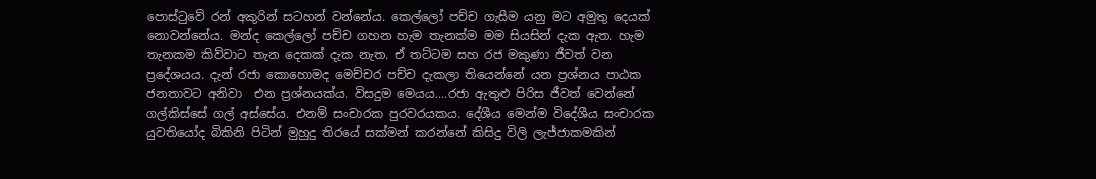පොස්ටුවේ රන් අකුරින් සටහන් වන්නේය. කෙල්ලෝ පච්ච ගැසීම යනු මට අමුතු දෙයක් නොවන්නේය. මන්ද කෙල්ලෝ පච්ච ගහන හැම තැනක්ම මම සියසින් දැක ඇත. හැම තැනකම කිව්වාට තැන දෙකක් දැක නැත. ඒ තට්ටම සහ රජ මකුණා ජීවත් වන ප්‍රදේශයය. දැන් රජා කොහොමද මෙච්චර පච්ච දැකලා තියෙන්නේ යන ප්‍රශ්නය පාඨක ජනතාවට අනිවා  එන ප්‍රශ්නයක්ය. විසදුම මෙයය....රජා ඇතුළු පිරිස ජීවත් වෙන්නේ ගල්කිස්සේ ගල් අස්සේය. එනම් සංචාරක පුරවරයකය. දේශීය මෙන්ම විදේශීය සංචාරක යුවතියෝද බිකිනි පිටින් මුහුදු තිරයේ සක්මන් කරන්නේ කිසිදු විලි ලැජ්ජාකමකින්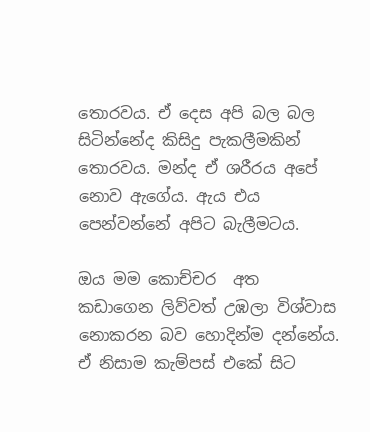තොරවය. ඒ දෙස අපි බල බල සිටින්නේද කිසිදු පැකලීමකින් තොරවය. මන්ද ඒ ශරීරය අපේ නොව ඇගේය. ඇය එය පෙන්වන්නේ අපිට බැලීමටය.

ඔය මම කොච්චර  අත කඩාගෙන ලිව්වත් උඹලා විශ්වාස නොකරන බව හොදින්ම දන්නේය.  ඒ නිසාම කැම්පස් එකේ සිට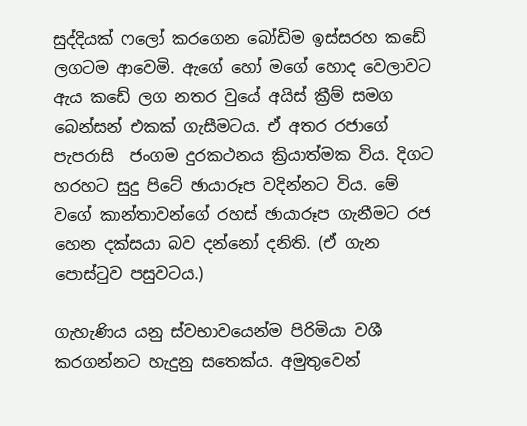සුද්දියක් ෆලෝ කරගෙන බෝඩිම ඉස්සරහ කඩේ ලගටම ආවෙමි. ඇගේ හෝ මගේ හොද වෙලාවට ඇය කඩේ ලග නතර වුයේ අයිස් ක්‍රීම් සමග බෙන්සන් එකක් ගැසීමටය. ඒ අතර රජාගේ පැපරාසි  ජංගම දුරකථනය ක්‍රියාත්මක විය. දිගට හරහට සුදු පිටේ ඡායාරූප වදින්නට විය. මේ වගේ කාන්තාවන්ගේ රහස් ඡායාරූප ගැනීමට රජ හෙන දක්සයා බව දන්නෝ දනිති. (ඒ ගැන පොස්ටුව පසුවටය.)

ගැහැණිය යනු ස්වභාවයෙන්ම පිරිමියා වශී කරගන්නට හැදුනු සතෙක්ය. අමුතුවෙන්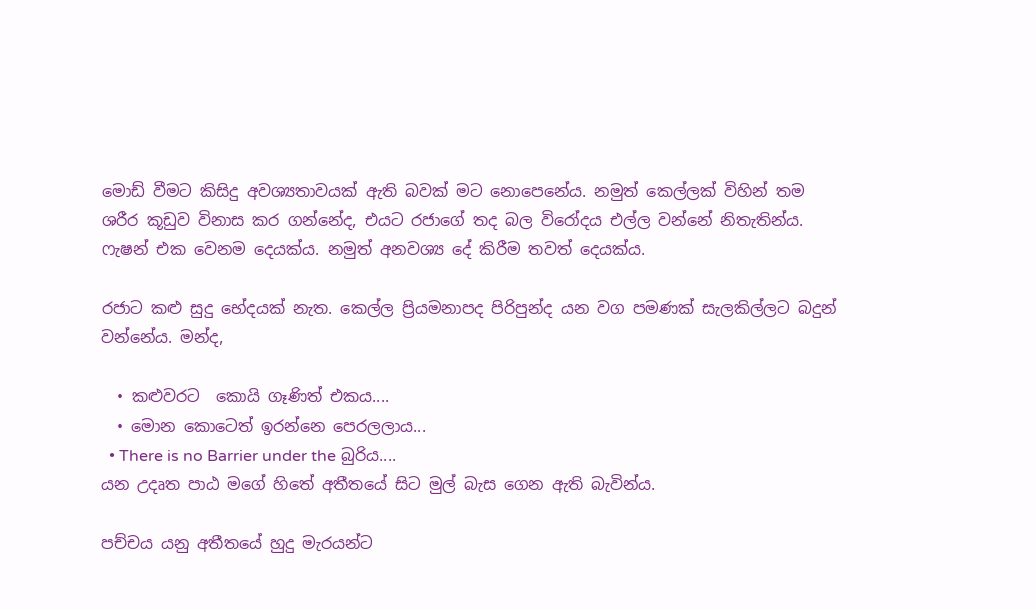මොඩ් වීමට කිසිදු අවශ්‍යතාවයක් ඇති බවක් මට නොපෙනේය. නමුත් කෙල්ලක් විහින් තම ශරීර කූඩුව විනාස කර ගන්නේද, එයට රජාගේ තද බල විරෝදය එල්ල වන්නේ නිතැතින්ය. ෆැෂන් එක වෙනම දෙයක්ය. නමුත් අනවශ්‍ය දේ කිරීම තවත් දෙයක්ය.

රජාට කළු සුදු භේදයක් නැත. කෙල්ල ප්‍රියමනාපද පිරිපුන්ද යන වග පමණක් සැලකිල්ලට බදුන් වන්නේය. මන්ද,

  • කළුවරට  කොයි ගෑණිත් එකය....
  • මොන කොටෙත් ඉරන්නෙ පෙරලලාය...
  • There is no Barrier under the බුරිය....
යන උදෘත පාඨ මගේ හිතේ අතීතයේ සිට මුල් බැස ගෙන ඇති බැවින්ය.

පච්චය යනු අතීතයේ හුදු මැරයන්ට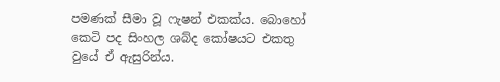පමණක් සීමා වූ ෆැෂන් එකක්ය. බොහෝ කෙටි පද සිංහල ශබ්ද කෝෂයට එකතු වුයේ ඒ ඇසුරින්ය.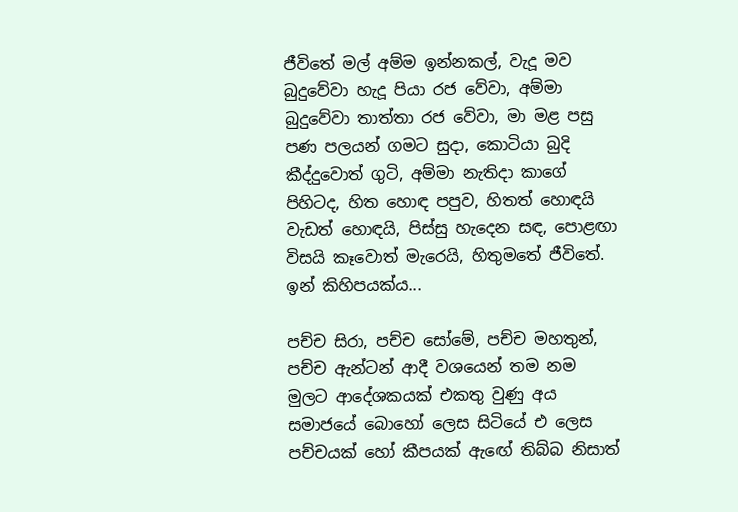ජීවිතේ මල් අම්ම ඉන්නකල්, වැදූ මව බුදුවේවා හැදූ පියා රජ වේවා, අම්මා බුදුවේවා තාත්තා රජ වේවා, මා මළ පසු පණ පලයන් ගමට සුදා, කොටියා බුදි කීද්දුවොත් ගුටි, අම්මා නැතිදා කාගේ පිහිටද, හිත හොඳ පපුව, හිතත් හොඳයි වැඩත් හොඳයි, පිස්‌සු හැදෙන සඳ, පොළඟා විසයි කෑවොත් මැරෙයි, හිතුමතේ ජීවිතේ. ඉන් කිහිපයක්ය...

පච්ච සිරා, පච්ච සෝමේ, පච්ච මහතුන්, පච්ච ඇන්ටන් ආදී වශයෙන් තම නම මුලට ආදේශකයක්‌ එකතු වුණු අය සමාජයේ බොහෝ ලෙස සිටියේ එ ලෙස පච්චයක්‌ හෝ කීපයක්‌ ඇඟේ තිබ්බ නිසාත්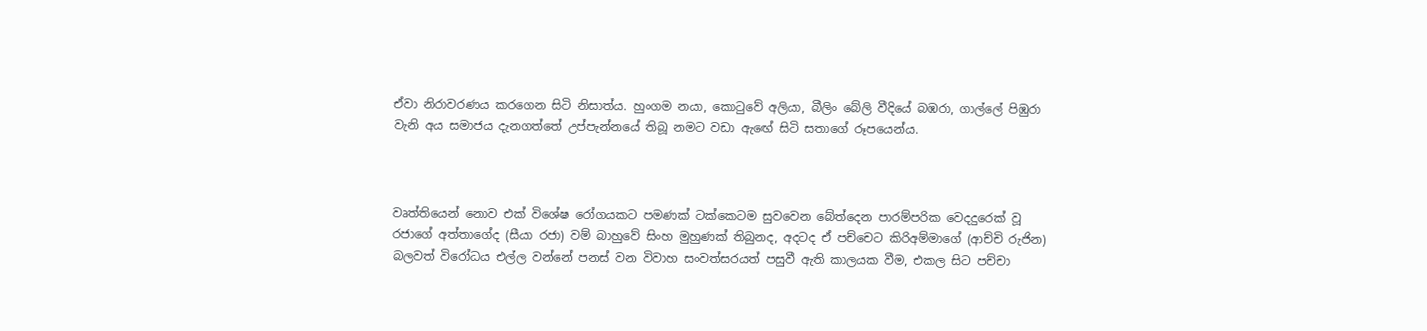ඒවා නිරාවරණය කරගෙන සිටි නිසාත්ය. හුංගම නයා, කොටුවේ අලියා, බීලිං බේලි වීදියේ බඹරා, ගාල්ලේ පිඹුරා වැනි අය සමාජය දැනගත්තේ උප්පැන්නයේ තිබූ නමට වඩා ඇඟේ සිටි සතාගේ රූපයෙන්ය.



වෘත්තියෙන් නොව එක් විශේෂ රෝගයකට පමණක් ටක්කෙටම සුවවෙන බේත්දෙන පාරම්පරික වෙදදුරෙක් වූ රජාගේ අත්තාගේද (සීයා රජා) වම් බාහුවේ සිංහ මුහුණක් තිබුනද, අදටද ඒ පච්චෙට කිරිඅම්මාගේ (ආච්චි රුජින) බලවත් විරෝධය එල්ල වන්නේ පනස් වන විවාහ සංවත්සරයත් පසුවී ඇති කාලයක වීම, එකල සිට පච්චා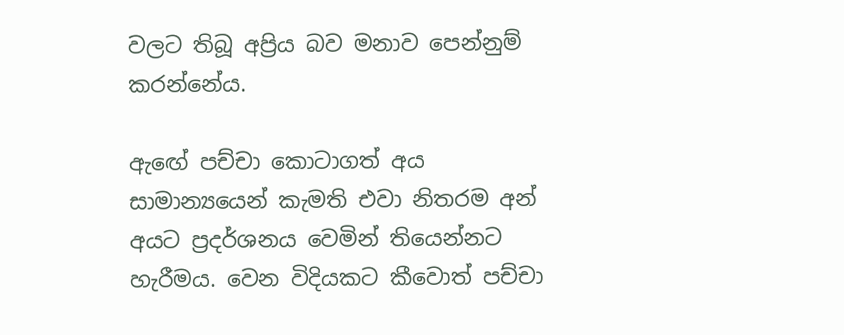වලට තිබූ අප්‍රිය බව මනාව පෙන්නුම් කරන්නේය.

ඇඟේ පච්චා කොටාගත් අය සාමාන්‍යයෙන් කැමති එවා නිතරම අන් අයට ප්‍රදර්ශනය වෙමින් තියෙන්නට හැරීමය. වෙන විදියකට කීවොත් පච්චා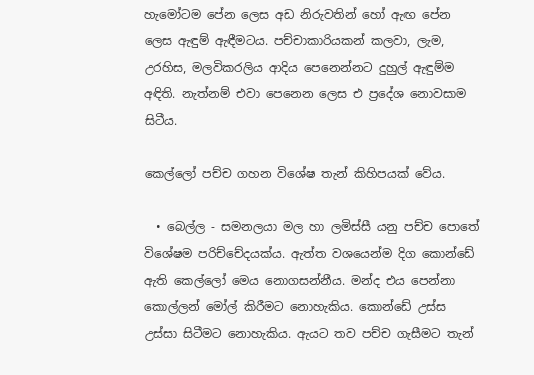හැමෝටම පේන ලෙස අඩ නිරුවතින් හෝ ඇඟ පේන ලෙස ඇඳුම් ඇඳීමටය. පච්චාකාරියකන් කලවා, ලැම, උරහිස, මලවිකරලිය ආදිය පෙනෙන්නට දුහුල් ඇඳුම්ම අඳිති. නැත්නම් එවා පෙනෙන ලෙස එ ප්‍රදේශ නොවසාම සිටීය.

කෙල්ලෝ පච්ච ගහන විශේෂ තැන් කිහිපයක් වේය.

  • බෙල්ල - සමනලයා මල හා ලමිස්සී යනු පච්ච පොතේ විශේෂම පරිච්චේදයක්ය. ඇත්ත වශයෙන්ම දිග කොන්ඩේ ඇති කෙල්ලෝ මෙය නොගසන්නීය. මන්ද එය පෙන්නා කොල්ලන් මෝල් කිරීමට නොහැකිය. කොන්ඩේ උස්ස උස්සා සිටීමට නොහැකිය. ඇයට තව පච්ච ගැසීමට තැන්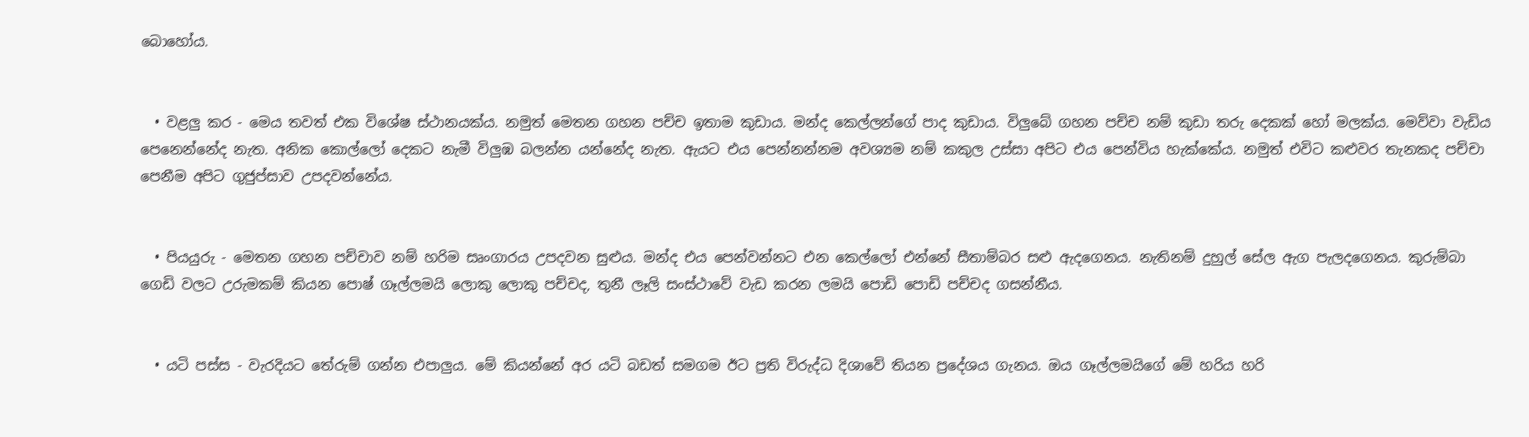බොහෝය.


  • වළලු කර - මෙය තවත් එක විශේෂ ස්ථානයක්ය. නමුත් මෙතන ගහන පච්ච ඉතාම කුඩාය. මන්ද කෙල්ලන්ගේ පාද කුඩාය. විලුබේ ගහන පච්ච නම් කුඩා තරු දෙකක් හෝ මලක්ය. මෙව්වා වැඩිය පෙනෙන්නේද නැත. අනික කොල්ලෝ දෙකට නැමී විලුඹ බලන්න යන්නේද නැත. ඇයට එය පෙන්නන්නම අවශ්‍යම නම් කකුල උස්සා අපිට එය පෙන්විය හැක්කේය. නමුත් එවිට කළුවර තැනකද පච්චා පෙනීම අපිට ගුජුප්සාව උපදවන්නේය.


  • පියයුරු - මෙතන ගහන පච්චාව නම් හරිම සෘංගාරය උපදවන සුළුය. මන්ද එය පෙන්වන්නට එන කෙල්ලෝ එන්නේ සීතාම්බර සළු ඇදගෙනය. නැතිනම් දුහුල් සේල ඇග පැලදගෙනය. කුරුම්බා ගෙඩි වලට උරුමකම් කියන පොෂ් ගෑල්ලමයි ලොකු ලොකු පච්චද, තුනී ලෑලි සංස්ථාවේ වැඩ කරන ලමයි පොඩි පොඩි පච්චද ගසන්නීය.


  • යටි පස්ස - වැරදියට තේරුම් ගන්න එපාලුය. මේ කියන්නේ අර යටි බඩත් සමගම ඊට ප්‍රති විරුද්ධ දිශාවේ තියන ප්‍රදේශය ගැනය. ඔය ගෑල්ලමයිගේ මේ හරිය හරි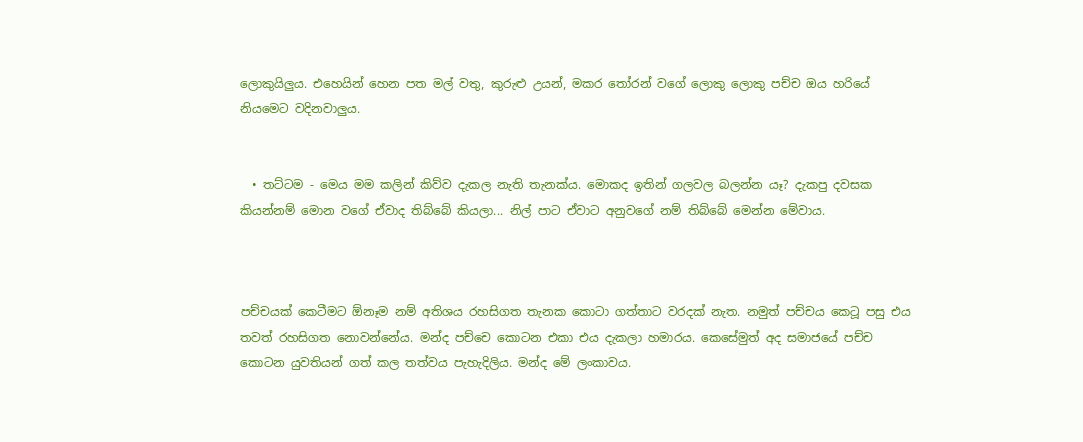ලොකුයිලුය. එහෙයින් හෙන පත මල් වතු, කුරුළු උයන්, මකර තෝරන් වගේ ලොකු ලොකු පච්ච ඔය හරියේ නියමෙට වදිනවාලුය.


  • තට්ටම - මෙය මම කලින් කිව්ව දැකල නැති තැනක්ය. මොකද ඉතින් ගලවල බලන්න යෑ? දැකපු දවසක කියන්නම් මොන වගේ ඒවාද තිබ්බේ කියලා... නිල් පාට ඒවාට අනුවගේ නම් තිබ්බේ මෙන්න මේවාය.



පච්චයක් කෙටීමට ඕනෑම නම් අතිශය රහසිගත තැනක කොටා ගත්තාට වරදක් නැත. නමුත් පච්චය කෙටූ පසු එය තවත් රහසිගත නොවන්නේය. මන්ද පච්චෙ කොටන එකා එය දැකලා හමාරය. කෙසේමුත් අද සමාජයේ පච්ච කොටන යුවතියන් ගත් කල තත්වය පැහැදිලිය. මන්ද මේ ලංකාවය.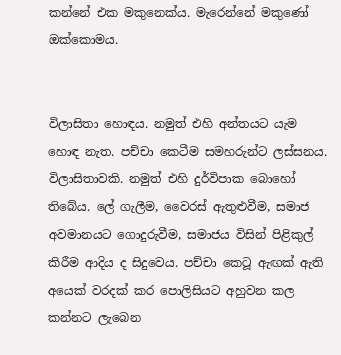කන්නේ එක මකුනෙක්ය. මැරෙන්නේ මකුණෝ ඔක්කොමය.


විලාසිතා හොඳය. නමුත් එහි අන්තයට යැම හොඳ නැත. පච්චා කෙටීම සමහරුන්ට ලස්‌සනය. විලාසිතාවකි. නමුත් එහි දුර්විපාක බොහෝ තිබේය. ලේ ගැලීම, වෛරස්‌ ඇතුළුවීම, සමාජ අවමානයට ගොදුරුවීම, සමාජය විසින් පිළිකුල් කිරීම ආදිය ද සිදුවෙය. පච්චා කෙටූ ඇඟක්‌ ඇති අයෙක්‌ වරදක්‌ කර පොලිසියට අහුවන කල කන්නට ලැබෙන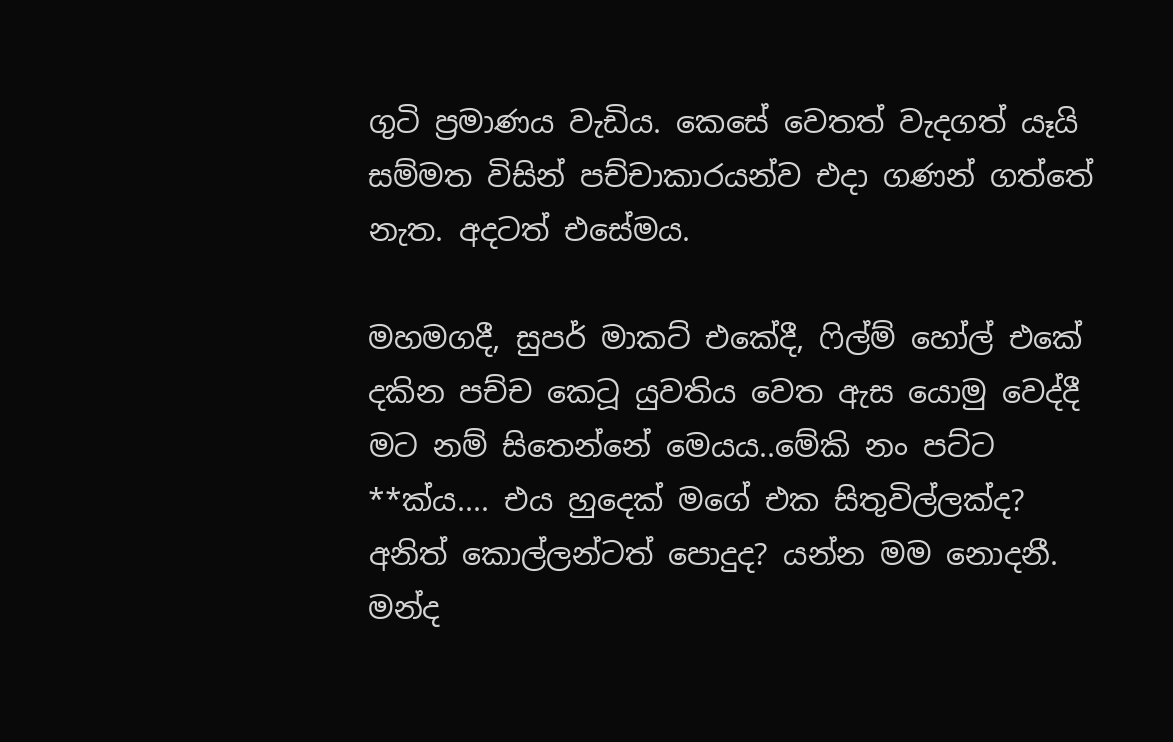ගුටි ප්‍රමාණය වැඩිය. කෙසේ වෙතත් වැදගත් යෑයි සම්මත විසින් පච්චාකාරයන්ව එදා ගණන් ගත්තේ නැත. අදටත් එසේමය.

මහමගදී, සුපර් මාකට් එකේදී, ෆිල්ම් හෝල් එකේ දකින පච්ච කෙටූ යුවතිය වෙත ඇස යොමු වෙද්දී මට නම් සිතෙන්නේ මෙයය..මේකි නං පට්ට **ක්ය.... එය හුදෙක් මගේ එක සිතුවිල්ලක්ද? අනිත් කොල්ලන්ටත් පොදුද? යන්න මම නොදනී. මන්ද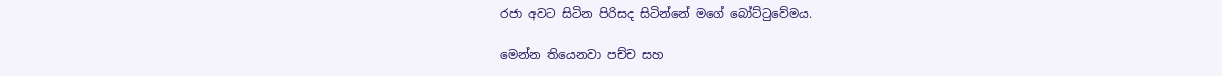රජා අවට සිටින පිරිසද සිටින්නේ මගේ බෝට්ටුවේමය.

මෙන්න තියෙනවා පච්ච සහ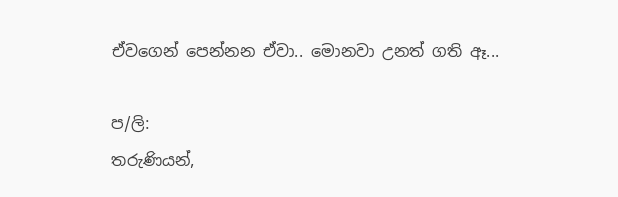ඒවගෙන් පෙන්නන ඒවා.. මොනවා උනත් ගති ඈ...

ප/ලි:
තරුණියන්,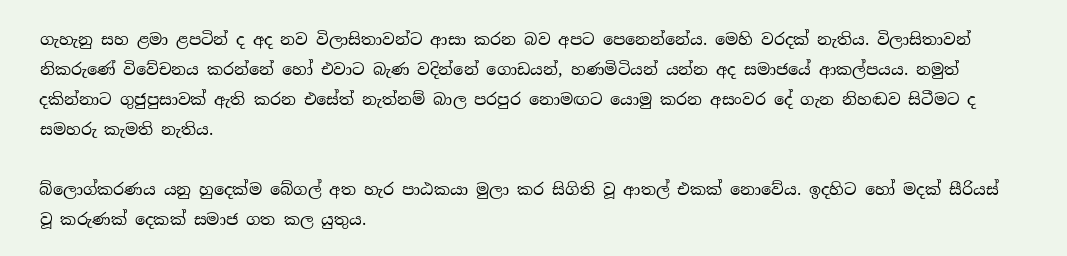ගැහැනු සහ ළමා ළපටින් ද අද නව විලාසිතාවන්ට ආසා කරන බව අපට පෙනෙන්නේය. මෙහි වරදක්‌ නැතිය. විලාසිතාවන් නිකරුණේ විවේචනය කරන්නේ හෝ එවාට බැණ වදින්නේ ගොඩයන්, හණමිටියන් යන්න අද සමාජයේ ආකල්පයය. නමුත් දකින්නාට ගුජුපුසාවක් ඇති කරන එසේත් නැත්නම් බාල පරපුර නොමඟට යොමු කරන අසංවර දේ ගැන නිහඬව සිටීමට ද සමහරු කැමති නැතිය.

බ්ලොග්කරණය යනු හුදෙක්ම බේගල් අත හැර පාඨකයා මුලා කර සිගිති වූ ආතල් එකක් නොවේය. ඉදහිට හෝ මදක් සීරියස් වූ කරුණක් දෙකක් සමාජ ගත කල යුතුය.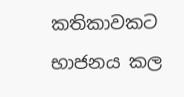කතිකාවකට භාජනය කල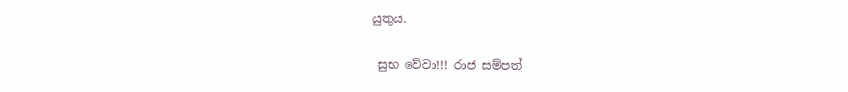යුතුය.

 සුභ වේවා!!! රාජ සම්පත්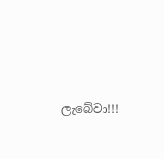ලැබේවා!!!